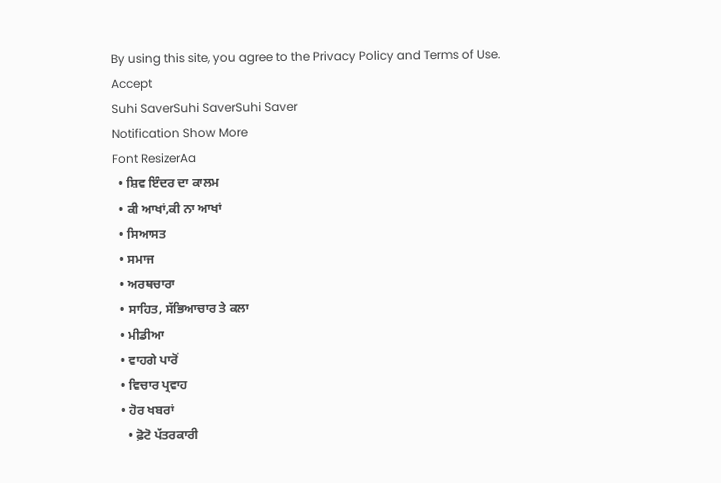By using this site, you agree to the Privacy Policy and Terms of Use.
Accept
Suhi SaverSuhi SaverSuhi Saver
Notification Show More
Font ResizerAa
  • ਸ਼ਿਵ ਇੰਦਰ ਦਾ ਕਾਲਮ
  • ਕੀ ਆਖਾਂ,ਕੀ ਨਾ ਆਖਾਂ
  • ਸਿਆਸਤ
  • ਸਮਾਜ
  • ਅਰਥਚਾਰਾ
  • ਸਾਹਿਤ, ਸੱਭਿਆਚਾਰ ਤੇ ਕਲਾ
  • ਮੀਡੀਆ
  • ਵਾਹਗੇ ਪਾਰੋਂ
  • ਵਿਚਾਰ ਪ੍ਰਵਾਹ
  • ਹੋਰ ਖਬਰਾਂ
    • ਫ਼ੋਟੋ ਪੱਤਰਕਾਰੀ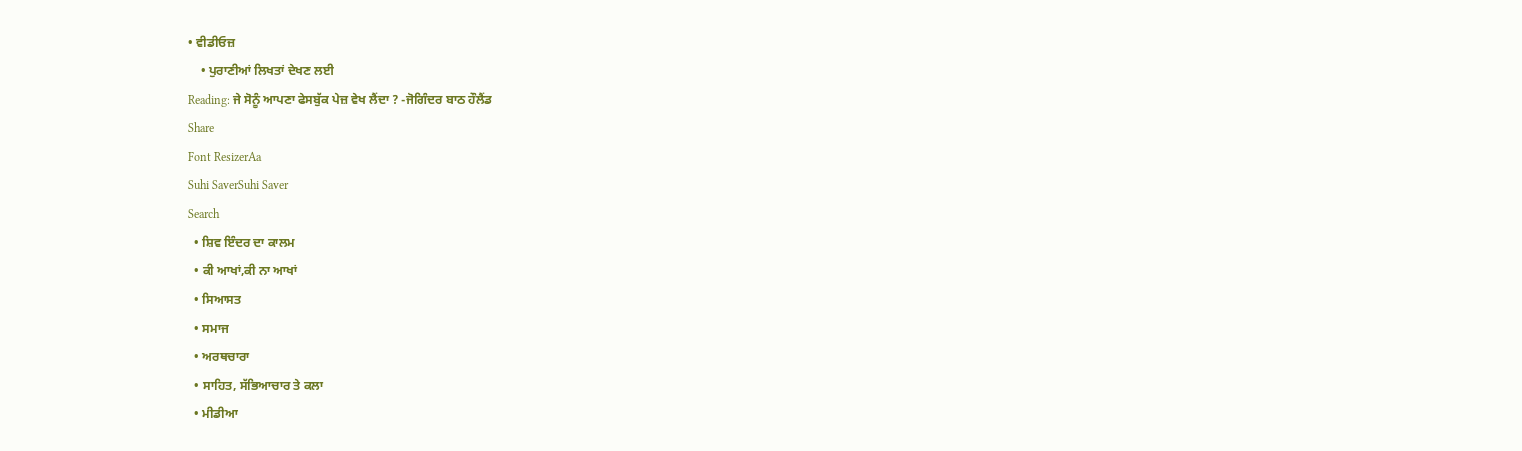• ਵੀਡੀਓਜ਼
    • ਪੁਰਾਣੀਆਂ ਲਿਖਤਾਂ ਦੇਖਣ ਲਈ
Reading: ਜੇ ਸੋਨੂੰ ਆਪਣਾ ਫੇਸਬੁੱਕ ਪੇਜ਼ ਵੇਖ ਲੈਂਦਾ ? -ਜੋਗਿੰਦਰ ਬਾਠ ਹੌਲੈਂਡ
Share
Font ResizerAa
Suhi SaverSuhi Saver
Search
  • ਸ਼ਿਵ ਇੰਦਰ ਦਾ ਕਾਲਮ
  • ਕੀ ਆਖਾਂ,ਕੀ ਨਾ ਆਖਾਂ
  • ਸਿਆਸਤ
  • ਸਮਾਜ
  • ਅਰਥਚਾਰਾ
  • ਸਾਹਿਤ, ਸੱਭਿਆਚਾਰ ਤੇ ਕਲਾ
  • ਮੀਡੀਆ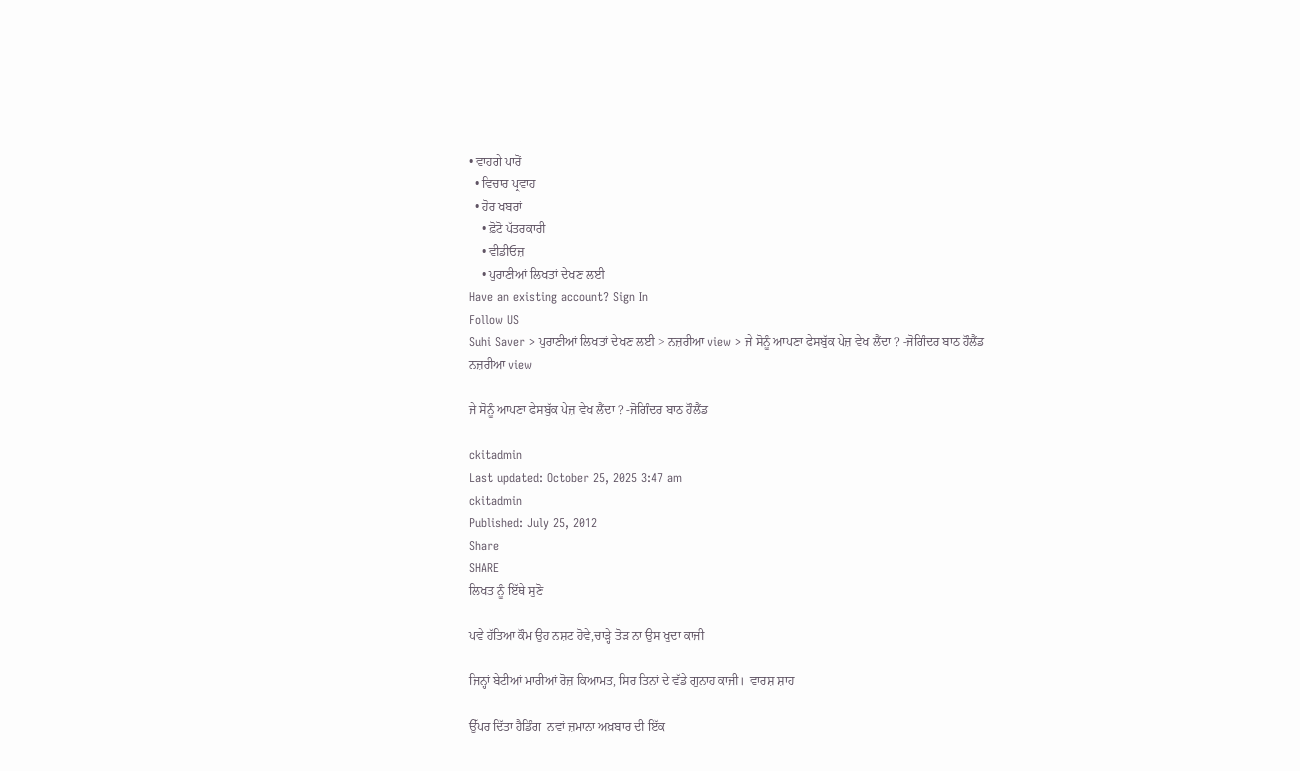• ਵਾਹਗੇ ਪਾਰੋਂ
  • ਵਿਚਾਰ ਪ੍ਰਵਾਹ
  • ਹੋਰ ਖਬਰਾਂ
    • ਫ਼ੋਟੋ ਪੱਤਰਕਾਰੀ
    • ਵੀਡੀਓਜ਼
    • ਪੁਰਾਣੀਆਂ ਲਿਖਤਾਂ ਦੇਖਣ ਲਈ
Have an existing account? Sign In
Follow US
Suhi Saver > ਪੁਰਾਣੀਆਂ ਲਿਖਤਾਂ ਦੇਖਣ ਲਈ > ਨਜ਼ਰੀਆ view > ਜੇ ਸੋਨੂੰ ਆਪਣਾ ਫੇਸਬੁੱਕ ਪੇਜ਼ ਵੇਖ ਲੈਂਦਾ ? -ਜੋਗਿੰਦਰ ਬਾਠ ਹੌਲੈਂਡ
ਨਜ਼ਰੀਆ view

ਜੇ ਸੋਨੂੰ ਆਪਣਾ ਫੇਸਬੁੱਕ ਪੇਜ਼ ਵੇਖ ਲੈਂਦਾ ? -ਜੋਗਿੰਦਰ ਬਾਠ ਹੌਲੈਂਡ

ckitadmin
Last updated: October 25, 2025 3:47 am
ckitadmin
Published: July 25, 2012
Share
SHARE
ਲਿਖਤ ਨੂੰ ਇੱਥੇ ਸੁਣੋ

ਪਵੇ ਹੱਤਿਆ ਕੌਮ ਉਹ ਨਸ਼ਟ ਹੋਵੇ,ਚਾੜ੍ਹੇ ਤੋੜ ਨਾ ਉਸ ਖੁਦਾ ਕਾਜੀ

ਜਿਨ੍ਹਾਂ ਬੇਟੀਆਂ ਮਾਰੀਆਂ ਰੋਜ਼ ਕਿਆਮਤ, ਸਿਰ ਤਿਨਾਂ ਦੇ ਵੱਡੇ ਗੁਨਾਹ ਕਾਜੀ।  ਵਾਰਸ਼ ਸ਼ਾਹ

ਉੱਪਰ ਦਿੱਤਾ ਹੈਡਿੰਗ  ਨਵਾਂ ਜ਼ਮਾਨਾ ਅਖ਼ਬਾਰ ਦੀ ਇੱਕ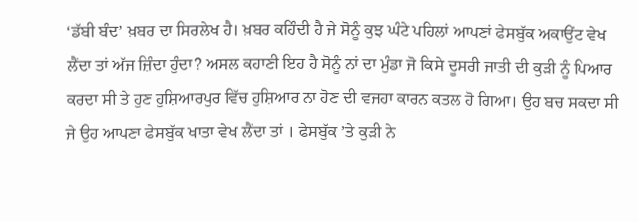‘ਡੱਬੀ ਬੰਦ’ ਖ਼ਬਰ ਦਾ ਸਿਰਲੇਖ ਹੈ। ਖ਼ਬਰ ਕਹਿੰਦੀ ਹੈ ਜੇ ਸੋਨੂੰ ਕੁਝ ਘੰਟੇ ਪਹਿਲਾਂ ਆਪਣਾਂ ਫੇਸਬੁੱਕ ਅਕਾਉਂਟ ਵੇਖ ਲੈਂਦਾ ਤਾਂ ਅੱਜ ਜ਼ਿੰਦਾ ਹੁੰਦਾ? ਅਸਲ ਕਹਾਣੀ ਇਹ ਹੈ ਸੋਨੂੰ ਨਾਂ ਦਾ ਮੁੰਡਾ ਜੋ ਕਿਸੇ ਦੂਸਰੀ ਜਾਤੀ ਦੀ ਕੁੜੀ ਨੂੰ ਪਿਆਰ ਕਰਦਾ ਸੀ ਤੇ ਹੁਣ ਹੁਸ਼ਿਆਰਪੁਰ ਵਿੱਚ ਹੁਸ਼ਿਆਰ ਨਾ ਹੋਣ ਦੀ ਵਜਹਾ ਕਾਰਨ ਕਤਲ ਹੋ ਗਿਆ। ਉਹ ਬਚ ਸਕਦਾ ਸੀ ਜੇ ਉਹ ਆਪਣਾ ਫੇਸਬੁੱਕ ਖਾਤਾ ਵੇਖ ਲੈਂਦਾ ਤਾਂ । ਫੇਸਬੁੱਕ ’ਤੇ ਕੁੜੀ ਨੇ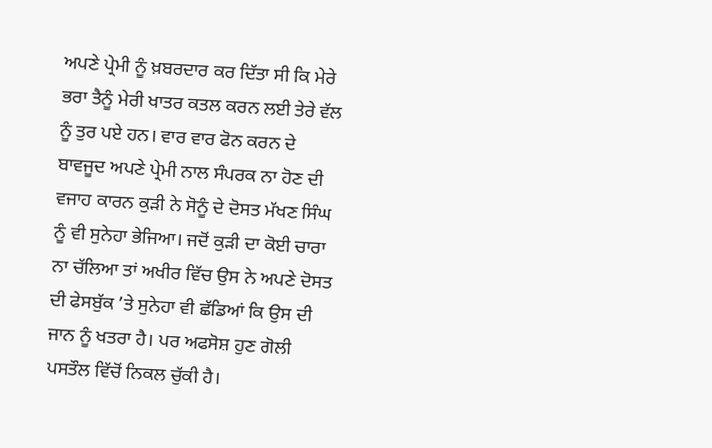ਅਪਣੇ ਪ੍ਰੇਮੀ ਨੂੰ ਖ਼ਬਰਦਾਰ ਕਰ ਦਿੱਤਾ ਸੀ ਕਿ ਮੇਰੇ ਭਰਾ ਤੈਨੂੰ ਮੇਰੀ ਖਾਤਰ ਕਤਲ ਕਰਨ ਲਈ ਤੇਰੇ ਵੱਲ ਨੂੰ ਤੁਰ ਪਏ ਹਨ। ਵਾਰ ਵਾਰ ਫੋਨ ਕਰਨ ਦੇ ਬਾਵਜੂਦ ਅਪਣੇ ਪ੍ਰੇਮੀ ਨਾਲ ਸੰਪਰਕ ਨਾ ਹੋਣ ਦੀ ਵਜਾਹ ਕਾਰਨ ਕੁੜੀ ਨੇ ਸੋਨੂੰ ਦੇ ਦੋਸਤ ਮੱਖਣ ਸਿੰਘ ਨੂੰ ਵੀ ਸੁਨੇਹਾ ਭੇਜਿਆ। ਜਦੋਂ ਕੁੜੀ ਦਾ ਕੋਈ ਚਾਰਾ ਨਾ ਚੱਲਿਆ ਤਾਂ ਅਖੀਰ ਵਿੱਚ ਉਸ ਨੇ ਅਪਣੇ ਦੋਸਤ ਦੀ ਫੇਸਬੁੱਕ ’ਤੇ ਸੁਨੇਹਾ ਵੀ ਛੱਡਿਆਂ ਕਿ ਉਸ ਦੀ ਜਾਨ ਨੂੰ ਖਤਰਾ ਹੈ। ਪਰ ਅਫਸੋਸ਼ ਹੁਣ ਗੋਲੀ ਪਸਤੌਲ ਵਿੱਚੋਂ ਨਿਕਲ ਚੁੱਕੀ ਹੈ।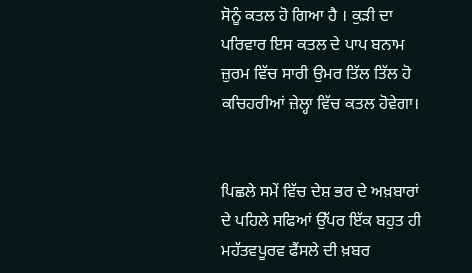ਸੋਨੂੰ ਕਤਲ ਹੋ ਗਿਆ ਹੈ । ਕੁੜੀ ਦਾ ਪਰਿਵਾਰ ਇਸ ਕਤਲ ਦੇ ਪਾਪ ਬਨਾਮ ਜ਼ੁਰਮ ਵਿੱਚ ਸਾਰੀ ਉਮਰ ਤਿੱਲ ਤਿੱਲ ਹੋ ਕਚਿਹਰੀਆਂ ਜ਼ੇਲ੍ਹਾ ਵਿੱਚ ਕਤਲ ਹੋਵੇਗਾ।


ਪਿਛਲੇ ਸਮੇਂ ਵਿੱਚ ਦੇਸ਼ ਭਰ ਦੇ ਅਖ਼ਬਾਰਾਂ ਦੇ ਪਹਿਲੇ ਸਫਿਆਂ ਉੱਪਰ ਇੱਕ ਬਹੁਤ ਹੀ ਮਹੱਤਵਪੂਰਵ ਫੈਂਸਲੇ ਦੀ ਖ਼ਬਰ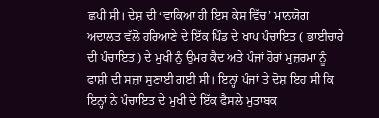ਛਪੀ ਸੀ। ਦੇਸ਼ ਦੀ ‘ਵਾਕਿਆ ਹੀ ਇਸ ਕੇਸ ਵਿੱਚ’ ਮਾਨਯੋਗ ਅਦਾਲਤ ਵੱਲੋ ਹਰਿਆਣੇ ਦੇ ਇੱਕ ਪਿੰਡ ਦੇ ਖਾਪ ਪੰਚਾਇਤ ( ਭਾਈਚਾਰੇ ਦੀ ਪੰਚਾਇਤ) ਦੇ ਮੁਖੀ ਨੁੰ ਉਮਰ ਕੈਦ ਅਤੇ ਪੰਜਾਂ ਹੋਰਾਂ ਮੁਜ਼ਰਮਾ ਨੂੰ ਫਾਸ਼ੀ ਦੀ ਸਜ਼ਾ ਸੁਣਾਈ ਗਈ ਸੀ। ਇਨ੍ਹਾਂ ਪੰਜਾਂ ਤੇ ਦੋਸ਼ ਇਹ ਸੀ ਕਿ ਇਨ੍ਹਾਂ ਨੇ ਪੰਚਾਇਤ ਦੇ ਮੁਖੀ ਦੇ ਇੱਕ ਫੈਸਲੇ ਮੁਤਾਬਕ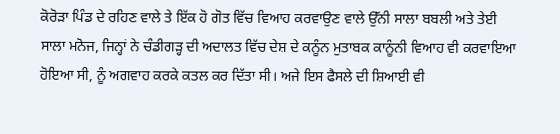ਕੋਰੋੜਾ ਪਿੰਡ ਦੇ ਰਹਿਣ ਵਾਲੇ ਤੇ ਇੱਕ ਹੋ ਗੋਤ ਵਿੱਚ ਵਿਆਹ ਕਰਵਾਉਣ ਵਾਲੇ ਉੱਨੀ ਸਾਲਾ ਬਬਲੀ ਅਤੇ ਤੇਈ ਸਾਲਾ ਮਨੋਜ, ਜਿਨ੍ਹਾਂ ਨੇ ਚੰਡੀਗੜ੍ਹ ਦੀ ਅਦਾਲਤ ਵਿੱਚ ਦੇਸ਼ ਦੇ ਕਨੂੰਨ ਮੁਤਾਬਕ ਕਾਨੂੰਨੀ ਵਿਆਹ ਵੀ ਕਰਵਾਇਆ ਹੋਇਆ ਸੀ, ਨੂੰ ਅਗਵਾਹ ਕਰਕੇ ਕਤਲ ਕਰ ਦਿੱਤਾ ਸੀ। ਅਜੇ ਇਸ ਫੈਸਲੇ ਦੀ ਸ਼ਿਆਈ ਵੀ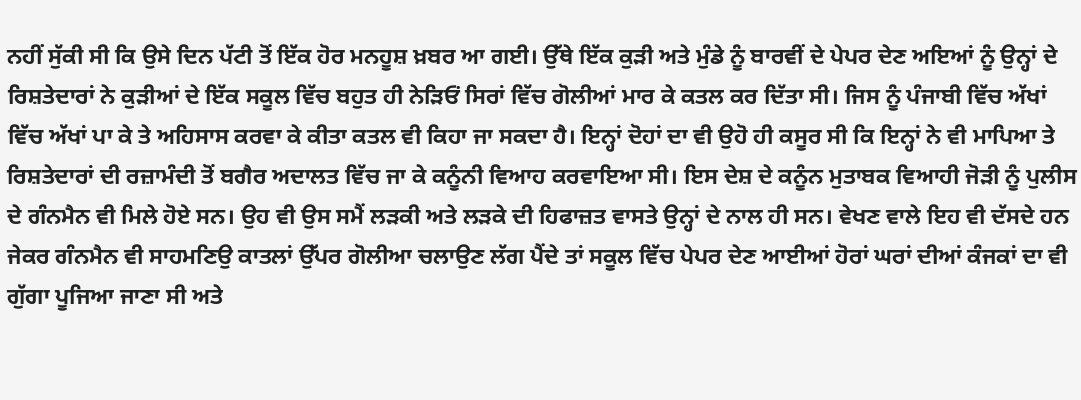ਨਹੀਂ ਸੁੱਕੀ ਸੀ ਕਿ ਉਸੇ ਦਿਨ ਪੱਟੀ ਤੋਂ ਇੱਕ ਹੋਰ ਮਨਹੂਸ਼ ਖ਼ਬਰ ਆ ਗਈ। ਉੱਥੇ ਇੱਕ ਕੁੜੀ ਅਤੇ ਮੁੰਡੇ ਨੂੰ ਬਾਰਵੀਂ ਦੇ ਪੇਪਰ ਦੇਣ ਅਇਆਂ ਨੂੰ ਉਨ੍ਹਾਂ ਦੇ ਰਿਸ਼ਤੇਦਾਰਾਂ ਨੇ ਕੁੜੀਆਂ ਦੇ ਇੱਕ ਸਕੂਲ ਵਿੱਚ ਬਹੁਤ ਹੀ ਨੇੜਿਓਂ ਸਿਰਾਂ ਵਿੱਚ ਗੋਲੀਆਂ ਮਾਰ ਕੇ ਕਤਲ ਕਰ ਦਿੱਤਾ ਸੀ। ਜਿਸ ਨੂੰ ਪੰਜਾਬੀ ਵਿੱਚ ਅੱਖਾਂ ਵਿੱਚ ਅੱਖਾਂ ਪਾ ਕੇ ਤੇ ਅਹਿਸਾਸ ਕਰਵਾ ਕੇ ਕੀਤਾ ਕਤਲ ਵੀ ਕਿਹਾ ਜਾ ਸਕਦਾ ਹੈ। ਇਨ੍ਹਾਂ ਦੋਹਾਂ ਦਾ ਵੀ ਉਹੋ ਹੀ ਕਸੂਰ ਸੀ ਕਿ ਇਨ੍ਹਾਂ ਨੇ ਵੀ ਮਾਪਿਆ ਤੇ ਰਿਸ਼ਤੇਦਾਰਾਂ ਦੀ ਰਜ਼ਾਮੰਦੀ ਤੋਂ ਬਗੈਰ ਅਦਾਲਤ ਵਿੱਚ ਜਾ ਕੇ ਕਨੂੰਨੀ ਵਿਆਹ ਕਰਵਾਇਆ ਸੀ। ਇਸ ਦੇਸ਼ ਦੇ ਕਨੂੰਨ ਮੁਤਾਬਕ ਵਿਆਹੀ ਜੋੜੀ ਨੂੰ ਪੁਲੀਸ ਦੇ ਗੰਨਮੈਨ ਵੀ ਮਿਲੇ ਹੋਏ ਸਨ। ਉਹ ਵੀ ਉਸ ਸਮੈਂ ਲੜਕੀ ਅਤੇ ਲੜਕੇ ਦੀ ਹਿਫਾਜ਼ਤ ਵਾਸਤੇ ਉਨ੍ਹਾਂ ਦੇ ਨਾਲ ਹੀ ਸਨ। ਵੇਖਣ ਵਾਲੇ ਇਹ ਵੀ ਦੱਸਦੇ ਹਨ ਜੇਕਰ ਗੰਨਮੈਨ ਵੀ ਸਾਹਮਣਿਉ ਕਾਤਲਾਂ ਉੱਪਰ ਗੋਲੀਆ ਚਲਾਉਣ ਲੱਗ ਪੈਂਦੇ ਤਾਂ ਸਕੂਲ ਵਿੱਚ ਪੇਪਰ ਦੇਣ ਆਈਆਂ ਹੋਰਾਂ ਘਰਾਂ ਦੀਆਂ ਕੰਜਕਾਂ ਦਾ ਵੀ ਗੁੱਗਾ ਪੂਜਿਆ ਜਾਣਾ ਸੀ ਅਤੇ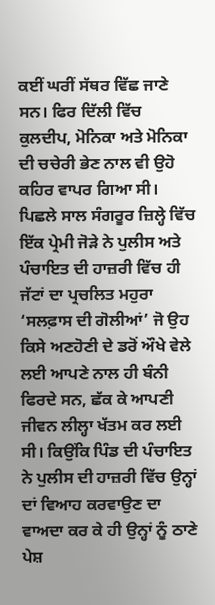ਕਈਂ ਘਰੀਂ ਸੱਥਰ ਵਿੱਛ ਜਾਣੇ ਸਨ। ਫਿਰ ਦਿੱਲੀ ਵਿੱਚ ਕੁਲਦੀਪ, ਮੋਨਿਕਾ ਅਤੇ ਮੋਨਿਕਾ ਦੀ ਚਚੇਰੀ ਭੇਣ ਨਾਲ ਵੀ ਉਹੋ ਕਹਿਰ ਵਾਪਰ ਗਿਆ ਸੀ। ਪਿਛਲੇ ਸਾਲ ਸੰਗਰੂਰ ਜ਼ਿਲ੍ਹੇ ਵਿੱਚ ਇੱਕ ਪ੍ਰੇਮੀ ਜੋੜੇ ਨੇ ਪੁਲੀਸ ਅਤੇ ਪੰਚਾਇਤ ਦੀ ਹਾਜ਼ਰੀ ਵਿੱਚ ਹੀ ਜੱਟਾਂ ਦਾ ਪ੍ਰਚਲਿਤ ਮਹੁਰਾ ‘ਸਲਫ਼ਾਸ ਦੀ ਗੋਲੀਆਂ’ ਜੋ ਉਹ ਕਿਸੇ ਅਣਹੋਣੀ ਦੇ ਡਰੋਂ ਔਖੇ ਵੇਲੇ ਲਈ ਆਪਣੇ ਨਾਲ ਹੀ ਬੰਨੀ ਫਿਰਦੇ ਸਨ, ਛੱਕ ਕੇ ਆਪਣੀ ਜੀਵਨ ਲੀਲ੍ਹਾ ਖੱਤਮ ਕਰ ਲਈ ਸੀ। ਕਿਉਂਕਿ ਪਿੰਡ ਦੀ ਪੰਚਾਇਤ ਨੇ ਪੁਲੀਸ ਦੀ ਹਾਜ਼ਰੀ ਵਿੱਚ ਉਨ੍ਹਾਂ ਦਾਂ ਵਿਆਹ ਕਰਵਾਉਣ ਦਾ ਵਾਅਦਾ ਕਰ ਕੇ ਹੀ ਉਨ੍ਹਾਂ ਨੂੰ ਠਾਣੇ ਪੇਸ਼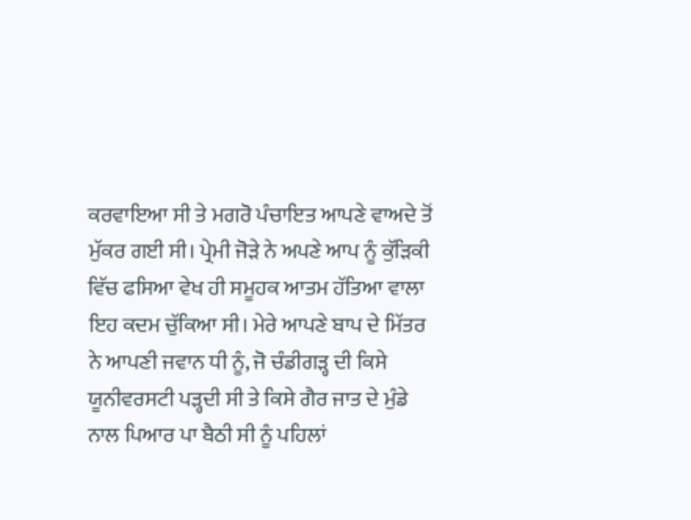ਕਰਵਾਇਆ ਸੀ ਤੇ ਮਗਰੋ ਪੰਚਾਇਤ ਆਪਣੇ ਵਾਅਦੇ ਤੋਂ ਮੁੱਕਰ ਗਈ ਸੀ। ਪ੍ਰੇਮੀ ਜੋੜੇ ਨੇ ਅਪਣੇ ਆਪ ਨੂੰ ਕੁੱੜਿਕੀ ਵਿੱਚ ਫਸਿਆ ਵੇਖ ਹੀ ਸਮੂਹਕ ਆਤਮ ਹੱਤਿਆ ਵਾਲਾ ਇਹ ਕਦਮ ਚੁੱਕਿਆ ਸੀ। ਮੇਰੇ ਆਪਣੇ ਬਾਪ ਦੇ ਮਿੱਤਰ ਨੇ ਆਪਣੀ ਜਵਾਨ ਧੀ ਨੂੰ, ਜੋ ਚੰਡੀਗੜ੍ਹ ਦੀ ਕਿਸੇ ਯੂਨੀਵਰਸਟੀ ਪੜ੍ਹਦੀ ਸੀ ਤੇ ਕਿਸੇ ਗੈਰ ਜਾਤ ਦੇ ਮੁੰਡੇ ਨਾਲ ਪਿਆਰ ਪਾ ਬੈਠੀ ਸੀ ਨੂੰ ਪਹਿਲਾਂ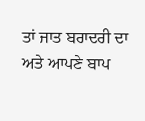ਤਾਂ ਜਾਤ ਬਰਾਦਰੀ ਦਾ ਅਤੇ ਆਪਣੇ ਬਾਪ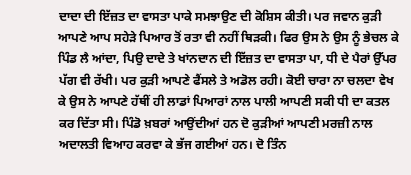ਦਾਦਾ ਦੀ ਇੱਜ਼ਤ ਦਾ ਵਾਸਤਾ ਪਾਕੇ ਸਮਝਾਉਣ ਦੀ ਕੋਸ਼ਿਸ ਕੀਤੀ। ਪਰ ਜਵਾਨ ਕੁੜੀ ਆਪਣੇ ਆਪ ਸਹੇੜੇ ਪਿਆਰ ਤੋਂ ਰਤਾ ਵੀ ਨਹੀਂ ਥਿੜਕੀ। ਫਿਰ ਉਸ ਨੇ ਉਸ ਨੂੰ ਭੇਚਲ ਕੇ ਪਿੰਡ ਲੈ ਆਂਦਾ, ਪਿਉ ਦਾਦੇ ਤੇ ਖਾਂਨਦਾਨ ਦੀ ਇੱਜ਼ਤ ਦਾ ਵਾਸਤਾ ਪਾ, ਧੀ ਦੇ ਪੈਰਾਂ ਉੱਪਰ ਪੱਗ ਵੀ ਰੱਖੀ। ਪਰ ਕੁੜੀ ਆਪਣੇ ਫੈਂਸਲੇ ਤੇ ਅਡੋਲ ਰਹੀ। ਕੋਈ ਚਾਰਾ ਨਾ ਚਲਦਾ ਵੇਖ ਕੇ ਉਸ ਨੇ ਆਪਣੇ ਹੱਥੀਂ ਹੀ ਲਾਡਾਂ ਪਿਆਰਾਂ ਨਾਲ ਪਾਲੀ ਆਪਣੀ ਸਕੀ ਧੀ ਦਾ ਕਤਲ ਕਰ ਦਿੱਤਾ ਸੀ। ਪਿੰਡੋ ਖ਼ਬਰਾਂ ਆਉਂਦੀਆਂ ਹਨ ਦੋ ਕੁੜੀਆਂ ਆਪਣੀ ਮਰਜ਼ੀ ਨਾਲ ਅਦਾਲਤੀ ਵਿਆਹ ਕਰਵਾ ਕੇ ਭੱਜ ਗਈਆਂ ਹਨ। ਦੋ ਤਿੰਨ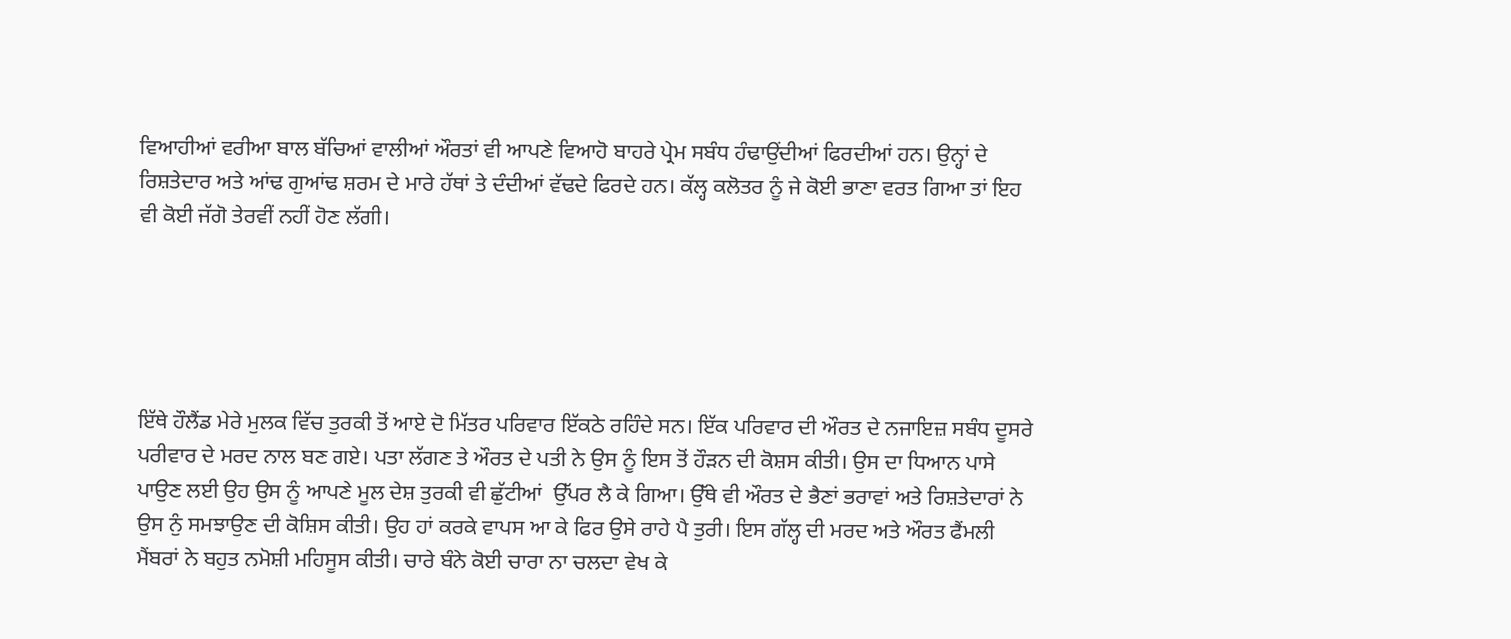ਵਿਆਹੀਆਂ ਵਰੀਆ ਬਾਲ ਬੱਚਿਆਂ ਵਾਲੀਆਂ ਔਰਤਾਂ ਵੀ ਆਪਣੇ ਵਿਆਹੋ ਬਾਹਰੇ ਪ੍ਰੇਮ ਸਬੰਧ ਹੰਢਾਉਂਦੀਆਂ ਫਿਰਦੀਆਂ ਹਨ। ਉਨ੍ਹਾਂ ਦੇ ਰਿਸ਼ਤੇਦਾਰ ਅਤੇ ਆਂਢ ਗੁਆਂਢ ਸ਼ਰਮ ਦੇ ਮਾਰੇ ਹੱਥਾਂ ਤੇ ਦੰਦੀਆਂ ਵੱਢਦੇ ਫਿਰਦੇ ਹਨ। ਕੱਲ੍ਹ ਕਲੋਤਰ ਨੂੰ ਜੇ ਕੋਈ ਭਾਣਾ ਵਰਤ ਗਿਆ ਤਾਂ ਇਹ ਵੀ ਕੋਈ ਜੱਗੋ ਤੇਰਵੀਂ ਨਹੀਂ ਹੋਣ ਲੱਗੀ।





ਇੱਥੇ ਹੌਲੈਂਡ ਮੇਰੇ ਮੁਲਕ ਵਿੱਚ ਤੁਰਕੀ ਤੋਂ ਆਏ ਦੋ ਮਿੱਤਰ ਪਰਿਵਾਰ ਇੱਕਠੇ ਰਹਿੰਦੇ ਸਨ। ਇੱਕ ਪਰਿਵਾਰ ਦੀ ਔਰਤ ਦੇ ਨਜਾਇਜ਼ ਸਬੰਧ ਦੂਸਰੇ ਪਰੀਵਾਰ ਦੇ ਮਰਦ ਨਾਲ ਬਣ ਗਏ। ਪਤਾ ਲੱਗਣ ਤੇ ਔਰਤ ਦੇ ਪਤੀ ਨੇ ਉਸ ਨੂੰ ਇਸ ਤੋਂ ਹੌੜਨ ਦੀ ਕੋਸ਼ਸ ਕੀਤੀ। ਉਸ ਦਾ ਧਿਆਨ ਪਾਸੇ ਪਾਉਣ ਲਈ ਉਹ ਉਸ ਨੂੰ ਆਪਣੇ ਮੂਲ ਦੇਸ਼ ਤੁਰਕੀ ਵੀ ਛੁੱਟੀਆਂ  ਉੱਪਰ ਲੈ ਕੇ ਗਿਆ। ਉੱਥੇ ਵੀ ਔਰਤ ਦੇ ਭੈਣਾਂ ਭਰਾਵਾਂ ਅਤੇ ਰਿਸ਼ਤੇਦਾਰਾਂ ਨੇ ਉਸ ਨੁੰ ਸਮਝਾਉਣ ਦੀ ਕੋਸ਼ਿਸ ਕੀਤੀ। ਉਹ ਹਾਂ ਕਰਕੇ ਵਾਪਸ ਆ ਕੇ ਫਿਰ ਉਸੇ ਰਾਹੇ ਪੈ ਤੁਰੀ। ਇਸ ਗੱਲ੍ਹ ਦੀ ਮਰਦ ਅਤੇ ਔਰਤ ਫੈਂਮਲੀ ਮੈਂਬਰਾਂ ਨੇ ਬਹੁਤ ਨਮੋਸ਼ੀ ਮਹਿਸੂਸ ਕੀਤੀ। ਚਾਰੇ ਬੰਨੇ ਕੋਈ ਚਾਰਾ ਨਾ ਚਲਦਾ ਵੇਖ ਕੇ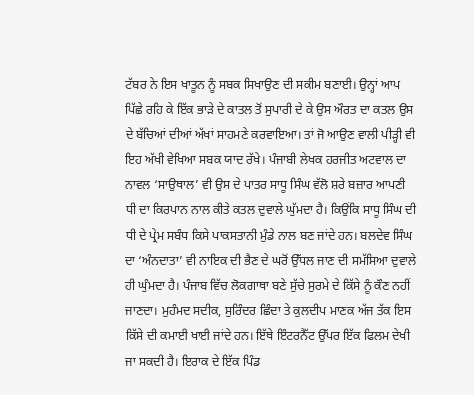ਟੱਬਰ ਨੇ ਇਸ ਖਾਤੂਨ ਨੂੰ ਸਬਕ ਸਿਖਾਉਣ ਦੀ ਸਕੀਮ ਬਣਾਈ। ਉਨ੍ਹਾਂ ਆਪ ਪਿੱਛੇ ਰਹਿ ਕੇ ਇੱਕ ਭਾੜੇ ਦੇ ਕਾਤਲ ਤੋਂ ਸੁਪਾਰੀ ਦੇ ਕੇ ਉਸ ਔਰਤ ਦਾ ਕਤਲ ਉਸ ਦੇ ਬੱਚਿਆਂ ਦੀਆਂ ਅੱਖਾਂ ਸਾਹਮਣੇ ਕਰਵਾਇਆ। ਤਾਂ ਜੋ ਆਉਣ ਵਾਲੀ ਪੀੜ੍ਹੀ ਵੀ ਇਹ ਅੱਖੀ ਵੇਖਿਆ ਸਬਕ ਯਾਦ ਰੱਖੇ। ਪੰਜਾਬੀ ਲੇਖਕ ਹਰਜੀਤ ਅਟਵਾਲ ਦਾ ਨਾਵਲ ‘ਸਾਉਥਾਲ’ ਵੀ ਉਸ ਦੇ ਪਾਤਰ ਸਾਧੂ ਸਿੰਘ ਵੱਲੋ ਸ਼ਰੇ ਬਜ਼ਾਰ ਆਪਣੀ ਧੀ ਦਾ ਕਿਰਪਾਨ ਨਾਲ ਕੀਤੇ ਕਤਲ ਦੁਵਾਲੇ ਘੁੱਮਦਾ ਹੈ। ਕਿਉਂਕਿ ਸਾਧੂ ਸਿੰਘ ਦੀ ਧੀ ਦੇ ਪ੍ਰੇਮ ਸਬੰਧ ਕਿਸੇ ਪਾਕਸਤਾਨੀ ਮੁੰਡੇ ਨਾਲ ਬਣ ਜਾਂਦੇ ਹਨ। ਬਲਦੇਵ ਸਿੰਘ ਦਾ ‘ਅੰਨਦਾਤਾ’ ਵੀ ਨਾਇਕ ਦੀ ਭੈਣ ਦੇ ਘਰੋਂ ਉੱਧਲ ਜਾਣ ਦੀ ਸਮੱਸਿਆ ਦੁਵਾਲੇ ਹੀ ਘੁੰਮਦਾ ਹੈ। ਪੰਜਾਬ ਵਿੱਚ ਲੋਕਗਾਥਾ ਬਣੇ ਸੁੱਚੇ ਸੁਰਮੇ ਦੇ ਕਿੱਸੇ ਨੂੰ ਕੌਣ ਨਹੀਂ ਜਾਣਦਾ। ਮੁਹੰਮਦ ਸਦੀਕ, ਸੁਰਿੰਦਰ ਛਿੰਦਾ ਤੇ ਕੁਲਦੀਪ ਮਾਣਕ ਅੱਜ ਤੱਕ ਇਸ ਕਿੱਸੇ ਦੀ ਕਮਾਈ ਖਾਈ ਜਾਂਦੇ ਹਨ। ਇੱਥੇ ਇੰਟਰਨੈੱਟ ਉੱਪਰ ਇੱਕ ਫਿਲਮ ਦੇਖੀ ਜਾ ਸਕਦੀ ਹੈ। ਇਰਾਕ ਦੇ ਇੱਕ ਪਿੰਡ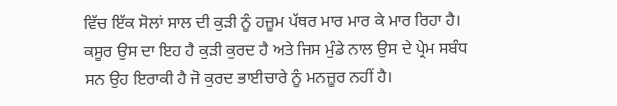ਵਿੱਚ ਇੱਕ ਸੋਲਾਂ ਸਾਲ ਦੀ ਕੁੜੀ ਨੂੰ ਹਜ਼ੂਮ ਪੱਥਰ ਮਾਰ ਮਾਰ ਕੇ ਮਾਰ ਰਿਹਾ ਹੈ। ਕਸੂਰ ਉਸ ਦਾ ਇਹ ਹੈ ਕੁੜੀ ਕੁਰਦ ਹੈ ਅਤੇ ਜਿਸ ਮੁੰਡੇ ਨਾਲ ਉਸ ਦੇ ਪ੍ਰੇਮ ਸਬੰਧ ਸਨ ਉਹ ਇਰਾਕੀ ਹੈ ਜੋ ਕੁਰਦ ਭਾਈਚਾਰੇ ਨੂੰ ਮਨਜ਼ੂਰ ਨਹੀਂ ਹੈ।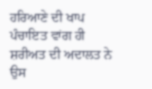ਹਰਿਆਣੇ ਦੀ ਖਾਪ ਪੰਚਾਇਤ ਵਾਂਗ ਹੀ ਸ਼ਰੀਅਤ ਦੀ ਅਦਾਲਤ ਨੇ ਉਸ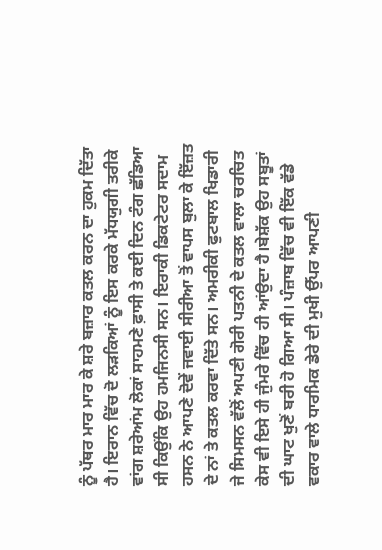ਨੂੰ ਪੱਥਰ ਮਾਰ ਮਾਰ ਕੇ ਸ਼ਰੇ ਬਜ਼ਾਰ ਕਤਲ ਕਰਨ ਦਾ ਹੁਕਮ ਦਿੱਤਾ ਹੈ। ਇਰਾਨ ਵਿੱਚ ਦੋ ਲੜਕਿਆਂ ਨੂੰ ਇਸ ਕਰਕੇ ਮੱਧਯੁਗੀ ਤਰੀਕੇ ਵਾਂਗ ਸ਼ਰੇਆਂਮ ਲੋਕਾਂ ਸਾਹਮਣੇ ਫ਼ਾਸੀ ਤੇ ਕਈ ਦਿਨ ਟੰਗ ਛੱਡਿਆ ਸੀ ਕਿਉਂਕਿ ਉਹ ਹਮਜਿਨਸੀ ਸਨ। ਇਰਾਕੀ ਡਿਕਟੇਟਰ ਸਦਾਮ ਹਸਨ ਨੇ ਆਪਣੇ ਦੋਵੇਂ ਜਵਾਈ ਸੀਰੀਆ ਤੋਂ ਵਾਪਸ ਬੁਲਾ ਕੇ ਇੱਜ਼ਤ ਦੇ ਨਾਂ ਤੇ ਕਤਲ ਕਰਵਾ ਦਿੱਤੇ ਸਨ। ਅਮਰੀਕੀ ਫੁਟਬਾਲ ਖਿਡਾਰੀ  ਜੇ ਸਿਮਸਨ ਵੱਲੋਂ ਅਪਣੀ ਗੋਰੀ ਪਤਨੀ ਦੇ ਕਤਲ ਵਾਲਾ ਚਰਚਿਤ ਕੇਸ ਵੀ ਇਸੇ ਹੀ ਜੁੰਮਰੇ ਵਿੱਚ ਹੀ ਆਂਉਦਾ ਹੈ।ਬੇਸ਼ੱਕ ਉਹ ਸਬੂਤਾਂ ਦੀ ਘਾਟ ਖੁਣੋਂ ਬਰੀ ਹੋ ਗਿਆ ਸੀ। ਪੰਜ਼ਾਬ ਵਿੱਚ ਵੀ ਇੱਕ ਵੱਡੇ ਵਕਾਰ ਵਾਲੇ ਧਾਰਮਿਕ ਡੇਰੇ ਦੀ ਮੁਖੀ ਉੱਪਰ ਆਪਣੀ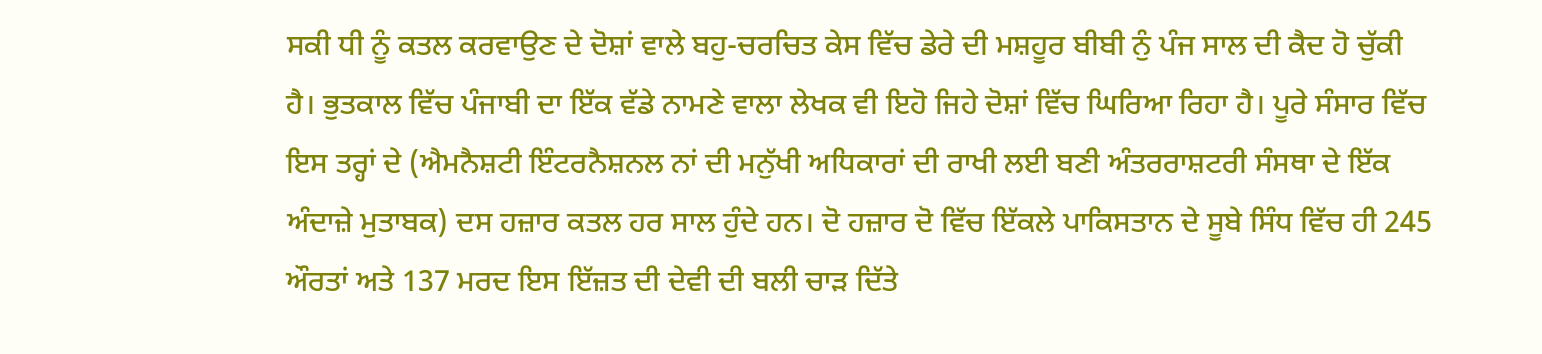ਸਕੀ ਧੀ ਨੂੰ ਕਤਲ ਕਰਵਾਉਣ ਦੇ ਦੋਸ਼ਾਂ ਵਾਲੇ ਬਹੁ-ਚਰਚਿਤ ਕੇਸ ਵਿੱਚ ਡੇਰੇ ਦੀ ਮਸ਼ਹੂਰ ਬੀਬੀ ਨੁੰ ਪੰਜ ਸਾਲ ਦੀ ਕੈਦ ਹੋ ਚੁੱਕੀ ਹੈ। ਭੁਤਕਾਲ ਵਿੱਚ ਪੰਜਾਬੀ ਦਾ ਇੱਕ ਵੱਡੇ ਨਾਮਣੇ ਵਾਲਾ ਲੇਖਕ ਵੀ ਇਹੋ ਜਿਹੇ ਦੋਸ਼ਾਂ ਵਿੱਚ ਘਿਰਿਆ ਰਿਹਾ ਹੈ। ਪੂਰੇ ਸੰਸਾਰ ਵਿੱਚ ਇਸ ਤਰ੍ਹਾਂ ਦੇ (ਐਮਨੈਸ਼ਟੀ ਇੰਟਰਨੈਸ਼ਨਲ ਨਾਂ ਦੀ ਮਨੁੱਖੀ ਅਧਿਕਾਰਾਂ ਦੀ ਰਾਖੀ ਲਈ ਬਣੀ ਅੰਤਰਰਾਸ਼ਟਰੀ ਸੰਸਥਾ ਦੇ ਇੱਕ ਅੰਦਾਜ਼ੇ ਮੁਤਾਬਕ) ਦਸ ਹਜ਼ਾਰ ਕਤਲ ਹਰ ਸਾਲ ਹੁੰਦੇ ਹਨ। ਦੋ ਹਜ਼ਾਰ ਦੋ ਵਿੱਚ ਇੱਕਲੇ ਪਾਕਿਸਤਾਨ ਦੇ ਸੂਬੇ ਸਿੰਧ ਵਿੱਚ ਹੀ 245 ਔਰਤਾਂ ਅਤੇ 137 ਮਰਦ ਇਸ ਇੱਜ਼ਤ ਦੀ ਦੇਵੀ ਦੀ ਬਲੀ ਚਾੜ ਦਿੱਤੇ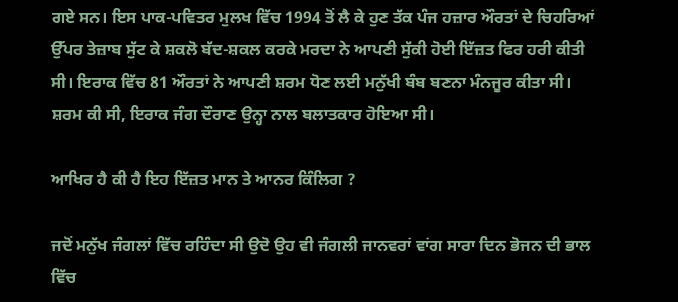ਗਏ ਸਨ। ਇਸ ਪਾਕ-ਪਵਿਤਰ ਮੁਲਖ ਵਿੱਚ 1994 ਤੋਂ ਲੈ ਕੇ ਹੁਣ ਤੱਕ ਪੰਜ ਹਜ਼ਾਰ ਔਰਤਾਂ ਦੇ ਚਿਹਰਿਆਂ ਉੱਪਰ ਤੇਜ਼ਾਬ ਸੁੱਟ ਕੇ ਸ਼ਕਲੋ ਬੱਦ-ਸ਼ਕਲ ਕਰਕੇ ਮਰਦਾ ਨੇ ਆਪਣੀ ਸੁੱਕੀ ਹੋਈ ਇੱਜ਼ਤ ਫਿਰ ਹਰੀ ਕੀਤੀ ਸੀ। ਇਰਾਕ ਵਿੱਚ 81 ਔਰਤਾਂ ਨੇ ਆਪਣੀ ਸ਼ਰਮ ਧੋਣ ਲਈ ਮਨੁੱਖੀ ਬੰਬ ਬਣਨਾ ਮੰਨਜੂਰ ਕੀਤਾ ਸੀ। ਸ਼ਰਮ ਕੀ ਸੀ, ਇਰਾਕ ਜੰਗ ਦੌਰਾਣ ਉਨ੍ਹਾ ਨਾਲ ਬਲਾਤਕਾਰ ਹੋਇਆ ਸੀ।

ਆਖਿਰ ਹੈ ਕੀ ਹੈ ਇਹ ਇੱਜ਼ਤ ਮਾਨ ਤੇ ਆਨਰ ਕਿੰਲਿਗ ?

ਜਦੋਂ ਮਨੁੱਖ ਜੰਗਲਾਂ ਵਿੱਚ ਰਹਿੰਦਾ ਸੀ ਉਦੋ ਉਹ ਵੀ ਜੰਗਲੀ ਜਾਨਵਰਾਂ ਵਾਂਗ ਸਾਰਾ ਦਿਨ ਭੋਜਨ ਦੀ ਭਾਲ ਵਿੱਚ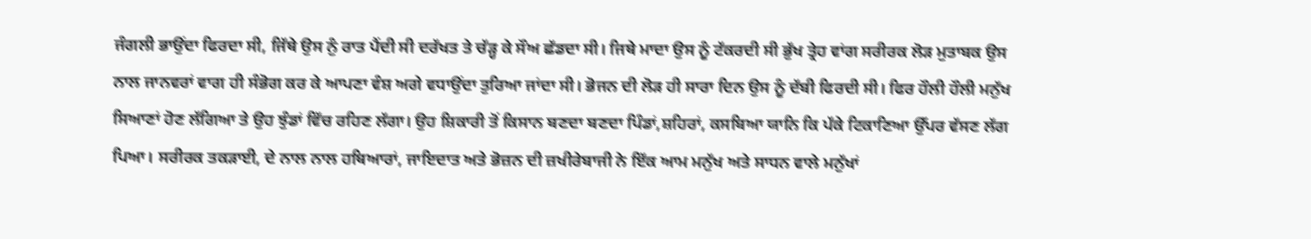ਜੰਗਲੀ ਭਾਉਂਦਾ ਫਿਰਦਾ ਸੀ, ਜਿੱਥੇ ਉਸ ਨੁੰ ਰਾਤ ਪੈਂਦੀ ਸੀ ਦਰੱਖਤ ਤੇ ਚੱੜ੍ਹ ਕੇ ਸੌਅ ਛੱਡਦਾ ਸੀ। ਜਿਥੇ ਮਾਦਾ ਉਸ ਨੂੰ ਟੱਕਰਦੀ ਸੀ ਭੁੱਖ ਤ੍ਰੇਹ ਵਾਂਗ ਸਰੀਰਕ ਲੋੜ ਮੁਤਾਬਕ ਉਸ ਨਾਲ ਜਾਨਵਰਾਂ ਵਾਗ ਹੀ ਸੰਭੋਗ ਕਰ ਕੇ ਆਪਣਾ ਵੰਸ਼ ਅਗੇ ਵਧਾਉਂਦਾ ਤੁਰਿਆ ਜਾਂਦਾ ਸੀ। ਭੋਜਨ ਦੀ ਲੋੜ ਹੀ ਸਾਰਾ ਦਿਨ ਉਸ ਨੂੰ ਦੱਬੀ ਫਿਰਦੀ ਸੀ। ਫਿਰ ਹੌਲੀ ਹੌਲੀ ਮਨੁੱਖ ਸਿਆਣਾਂ ਹੋਣ ਲੱਗਿਆ ਤੇ ਉਹ ਝੁੰਡਾਂ ਵਿੱਚ ਰਹਿਣ ਲੱਗਾ। ਉਹ ਸ਼ਿਕਾਰੀ ਤੋਂ ਕਿਸਾਨ ਬਣਦਾ ਬਣਦਾ ਪਿੰਡਾਂ,ਸ਼ਹਿਰਾਂ, ਕਸਬਿਆ ਯਾਨਿ ਕਿ ਪੱਕੇ ਟਿਕਾਣਿਆ ਉੱਪਰ ਵੱਸਣ ਲੱਗ ਪਿਆ। ਸਰੀਰਕ ਤਕੜਾਈ, ਦੇ ਨਾਲ ਨਾਲ ਹਥਿਆਰਾਂ, ਜਾਇਦਾਤ ਅਤੇ ਭੋਜ਼ਨ ਦੀ ਜ਼ਖੀਰੇਬਾਜੀ ਨੇ ਇੱਕ ਆਮ ਮਨੁੱਖ ਅਤੇ ਸਾਧਨ ਵਾਲੇ ਮਨੁੱਖਾਂ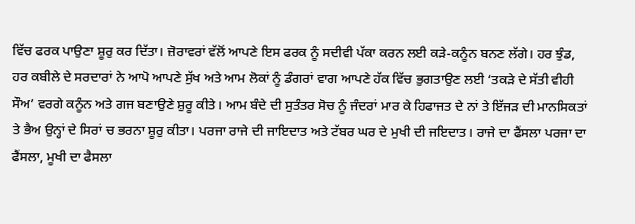ਵਿੱਚ ਫਰਕ ਪਾਉਣਾ ਸ਼ੂਰੁ ਕਰ ਦਿੱਤਾ। ਜ਼ੋਰਾਵਰਾਂ ਵੱਲੋਂ ਆਪਣੇ ਇਸ ਫਰਕ ਨੂੰ ਸਦੀਵੀ ਪੱਕਾ ਕਰਨ ਲਈ ਕੜੇ-ਕਨੂੰਨ ਬਨਣ ਲੱਗੇ। ਹਰ ਝੁੰਡ, ਹਰ ਕਬੀਲੇ ਦੇ ਸਰਦਾਰਾਂ ਨੇ ਆਪੋ ਆਪਣੇ ਸੁੱਖ ਅਤੇ ਆਮ ਲੋਕਾਂ ਨੂੰ ਡੰਗਰਾਂ ਵਾਗ ਆਪਣੇ ਹੱਕ ਵਿੱਚ ਭੁਗਤਾਉਣ ਲਈ ‘ਤਕੜੇ ਦੇ ਸੱਤੀ ਵੀਹੀ ਸੌਅ’ ਵਰਗੇ ਕਨੂੰਨ ਅਤੇ ਗਜ ਬਣਾਉਣੇ ਸ਼ੁਰੂ ਕੀਤੇ। ਆਮ ਬੰਦੇ ਦੀ ਸੁਤੰਤਰ ਸੋਚ ਨੂੰ ਜੰਦਰਾਂ ਮਾਰ ਕੇ ਹਿਫਾਜਤ ਦੇ ਨਾਂ ਤੇ ਇੱਜੜ ਦੀ ਮਾਨਸਿਕਤਾਂ ਤੇ ਭੈਅ ਉਨ੍ਹਾਂ ਦੇ ਸਿਰਾਂ ਚ ਭਰਨਾ ਸ਼ੂਰੁ ਕੀਤਾ। ਪਰਜਾ ਰਾਜੇ ਦੀ ਜਾਇਦਾਤ ਅਤੇ ਟੱਬਰ ਘਰ ਦੇ ਮੁਖੀ ਦੀ ਜਇਦਾਤ। ਰਾਜੇ ਦਾ ਫੈਂਸਲਾ ਪਰਜਾ ਦਾ ਫੈਂਸਲਾ, ਮੂਖੀ ਦਾ ਫੈਸਲਾ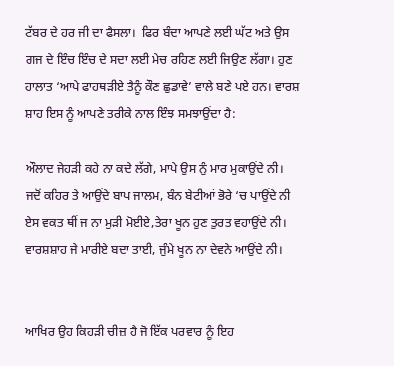ਟੱਬਰ ਦੇ ਹਰ ਜੀ ਦਾ ਫੈਸਲਾ।  ਫਿਰ ਬੰਦਾ ਆਪਣੇ ਲਈ ਘੱਟ ਅਤੇ ਉਸ ਗਜ ਦੇ ਇੰਚ ਇੰਚ ਦੇ ਸਦਾ ਲਈ ਮੇਚ ਰਹਿਣ ਲਈ ਜਿਉਣ ਲੱਗਾ। ਹੁਣ ਹਾਲਾਤ ‘ਆਪੇ ਫਾਹਥੜੀਏ ਤੈਨੂੰ ਕੌਣ ਛੁਡਾਵੇ’ ਵਾਲੇ ਬਣੇ ਪਏ ਹਨ। ਵਾਰਸ਼ ਸ਼ਾਹ ਇਸ ਨੂੰ ਆਪਣੇ ਤਰੀਕੇ ਨਾਲ ਇੰਝ ਸਮਝਾਉਂਦਾ ਹੈ:

ਔਲਾਦ ਜੇਹੜੀ ਕਹੇ ਨਾ ਕਦੇ ਲੱਗੇ, ਮਾਪੇ ਉਸ ਨੁੰ ਮਾਰ ਮੁਕਾਉਂਦੇ ਨੀ।
ਜਦੋਂ ਕਹਿਰ ਤੇ ਆਉਂਦੇ ਬਾਪ ਜਾਲਮ, ਬੰਨ ਬੇਟੀਆਂ ਭੋਰੇ ‘ਚ ਪਾਉਂਦੇ ਨੀ
ਏਸ ਵਕਤ ਥੀਂ ਜ ਨਾ ਮੁੜੀ ਮੋਈਏ,ਤੇਰਾ ਖੂਨ ਹੁਣ ਤੁਰਤ ਵਹਾਉਂਦੇ ਨੀ।
ਵਾਰਸ਼ਸ਼ਾਹ ਜੇ ਮਾਰੀਏ ਬਦਾ ਤਾਈ, ਜੁੰਮੇ ਖੂਨ ਨਾ ਦੇਵਨੇ ਆਉਂਦੇ ਨੀ।


ਆਖਿਰ ਉਹ ਕਿਹੜੀ ਚੀਜ਼ ਹੈ ਜੋ ਇੱਕ ਪਰਵਾਰ ਨੂੰ ਇਹ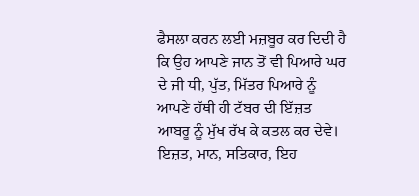ਫੈਸਲਾ ਕਰਨ ਲਈ ਮਜ਼ਬੂਰ ਕਰ ਦਿਦੀ ਹੈ ਕਿ ਉਹ ਆਪਣੇ ਜਾਨ ਤੋਂ ਵੀ ਪਿਆਰੇ ਘਰ ਦੇ ਜੀ ਧੀ, ਪੁੱਤ, ਮਿੱਤਰ ਪਿਆਰੇ ਨੂੰ ਆਪਣੇ ਹੱਥੀ ਹੀ ਟੱਬਰ ਦੀ ਇੱਜ਼ਤ ਆਬਰੂ ਨੂੰ ਮੁੱਖ ਰੱਖ ਕੇ ਕਤਲ ਕਰ ਦੇਵੇ। ਇਜ਼ਤ, ਮਾਨ, ਸਤਿਕਾਰ, ਇਹ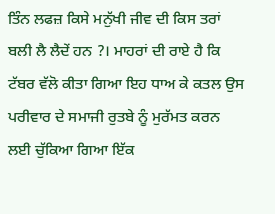ਤਿੰਨ ਲਫਜ਼ ਕਿਸੇ ਮਨੁੱਖੀ ਜੀਵ ਦੀ ਕਿਸ ਤਰਾਂ ਬਲੀ ਲੈ ਲੈਦੇਂ ਹਨ ?। ਮਾਹਰਾਂ ਦੀ ਰਾਏ ਹੈ ਕਿ ਟੱਬਰ ਵੱਲੋ ਕੀਤਾ ਗਿਆ ਇਹ ਧਾਅ ਕੇ ਕਤਲ ਉਸ ਪਰੀਵਾਰ ਦੇ ਸਮਾਜੀ ਰੁਤਬੇ ਨੂੰ ਮੁਰੱਮਤ ਕਰਨ ਲਈ ਚੁੱਕਿਆ ਗਿਆ ਇੱਕ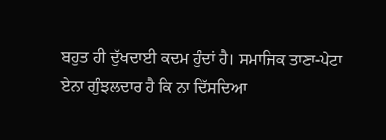ਬਹੁਤ ਹੀ ਦੁੱਖਦਾਈ ਕਦਮ ਹੁੰਦਾਂ ਹੈ। ਸਮਾਜਿਕ ਤਾਣਾ-ਪੇਟਾ ਏਨਾ ਗੁੰਝਲਦਾਰ ਹੈ ਕਿ ਨਾ ਦਿੱਸਦਿਆ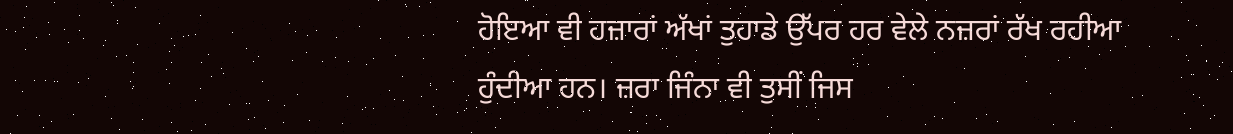ਹੋਇਆ ਵੀ ਹਜ਼ਾਰਾਂ ਅੱਖਾਂ ਤੁਹਾਡੇ ਉੱਪਰ ਹਰ ਵੇਲੇ ਨਜ਼ਰਾਂ ਰੱਖ ਰਹੀਆ ਹੁੰਦੀਆ ਹਨ। ਜ਼ਰਾ ਜਿੰਨਾ ਵੀ ਤੁਸੀਂ ਜਿਸ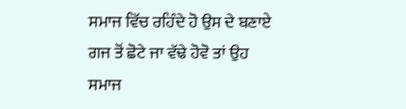ਸਮਾਜ ਵਿੱਚ ਰਹਿੰਦੇ ਹੋ ਉਸ ਦੇ ਬਣਾਏ ਗਜ ਤੋਂ ਛੋਟੇ ਜਾ ਵੱਢੇ ਹੋਵੋ ਤਾਂ ਉਹ ਸਮਾਜ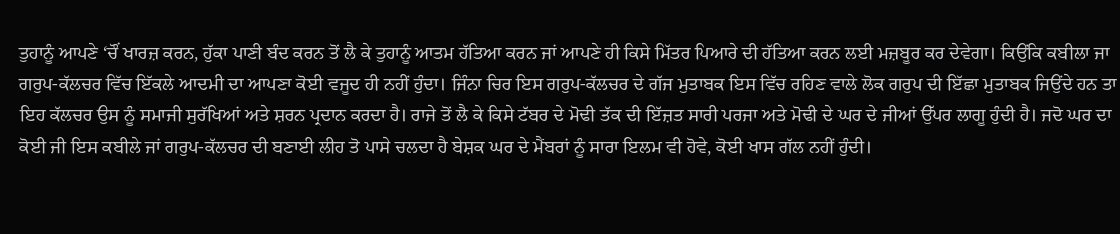ਤੁਹਾਨੂੰ ਆਪਣੇ ‘ਚੌਂ ਖਾਰਜ਼ ਕਰਨ, ਹੁੱਕਾ ਪਾਣੀ ਬੰਦ ਕਰਨ ਤੋਂ ਲੈ ਕੇ ਤੁਹਾਨੂੰ ਆਤਮ ਹੱਤਿਆ ਕਰਨ ਜਾਂ ਆਪਣੇ ਹੀ ਕਿਸੇ ਮਿੱਤਰ ਪਿਆਰੇ ਦੀ ਹੱਤਿਆ ਕਰਨ ਲਈ ਮਜ਼ਬੂਰ ਕਰ ਦੇਵੇਗਾ। ਕਿਉਂਕਿ ਕਬੀਲਾ ਜਾ ਗਰੁਪ-ਕੱਲਚਰ ਵਿੱਚ ਇੱਕਲੇ ਆਦਮੀ ਦਾ ਆਪਣਾ ਕੋਈ ਵਜੂਦ ਹੀ ਨਹੀਂ ਹੁੰਦਾ। ਜਿੰਨਾ ਚਿਰ ਇਸ ਗਰੁਪ-ਕੱਲਚਰ ਦੇ ਗੱਜ ਮੁਤਾਬਕ ਇਸ ਵਿੱਚ ਰਹਿਣ ਵਾਲੇ ਲੋਕ ਗਰੁਪ ਦੀ ਇੱਛਾ ਮੁਤਾਬਕ ਜਿਉਂਦੇ ਹਨ ਤਾ ਇਹ ਕੱਲਚਰ ਉਸ ਨੂੰ ਸਮਾਜੀ ਸੁਰੱਖਿਆਂ ਅਤੇ ਸ਼ਰਨ ਪ੍ਰਦਾਨ ਕਰਦਾ ਹੈ। ਰਾਜੇ ਤੋਂ ਲੈ ਕੇ ਕਿਸੇ ਟੱਬਰ ਦੇ ਮੋਢੀ ਤੱਕ ਦੀ ਇੱਜ਼ਤ ਸਾਰੀ ਪਰਜਾ ਅਤੇ ਮੋਢੀ ਦੇ ਘਰ ਦੇ ਜੀਆਂ ਉੱਪਰ ਲਾਗੂ ਹੁੰਦੀ ਹੈ। ਜਦੋ ਘਰ ਦਾ ਕੋਈ ਜੀ ਇਸ ਕਬੀਲੇ ਜਾਂ ਗਰੁਪ-ਕੱਲਚਰ ਦੀ ਬਣਾਈ ਲੀਹ ਤੋ ਪਾਸੇ ਚਲਦਾ ਹੈ ਬੇਸ਼ਕ ਘਰ ਦੇ ਮੈਂਬਰਾਂ ਨੂੰ ਸਾਰਾ ਇਲਮ ਵੀ ਹੋਵੇ, ਕੋਈ ਖਾਸ ਗੱਲ ਨਹੀਂ ਹੁੰਦੀ।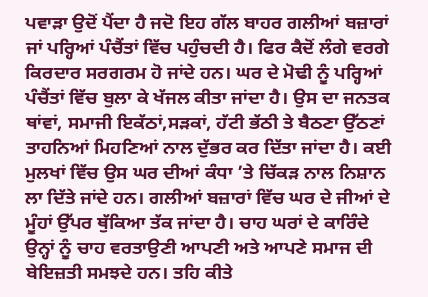ਪਵਾੜਾ ਉਦੋਂ ਪੈਂਦਾ ਹੈ ਜਦੋ ਇਹ ਗੱਲ ਬਾਹਰ ਗਲੀਆਂ ਬਜ਼ਾਰਾਂ ਜਾਂ ਪਰ੍ਹਿਆਂ ਪੰਚੈਂਤਾਂ ਵਿੱਚ ਪਹੁੰਚਦੀ ਹੈ। ਫਿਰ ਕੈਦੋਂ ਲੰਗੇ ਵਰਗੇ ਕਿਰਦਾਰ ਸਰਗਰਮ ਹੋ ਜਾਂਦੇ ਹਨ। ਘਰ ਦੇ ਮੋਢੀ ਨੂੰ ਪਰ੍ਹਿਆਂ ਪੰਚੈਂਤਾਂ ਵਿੱਚ ਬੁਲਾ ਕੇ ਖੱਜਲ ਕੀਤਾ ਜਾਂਦਾ ਹੈ। ਉਸ ਦਾ ਜਨਤਕ ਥਾਂਵਾਂ, ਸਮਾਜੀ ਇਕੱਠਾਂ,ਸੜਕਾਂ, ਹੱਟੀ ਭੱਠੀ ਤੇ ਬੈਠਣਾ ਉੱਠਣਾਂ ਤਾਹਨਿਆਂ ਮਿਹਣਿਆਂ ਨਾਲ ਦੁੱਭਰ ਕਰ ਦਿੱਤਾ ਜਾਂਦਾ ਹੈ। ਕਈ ਮੁਲਖਾਂ ਵਿੱਚ ਉਸ ਘਰ ਦੀਆਂ ਕੰਧਾ ’ਤੇ ਚਿੱਕੜ ਨਾਲ ਨਿਸ਼ਾਨ ਲਾ ਦਿੱਤੇ ਜਾਂਦੇ ਹਨ। ਗਲੀਆਂ ਬਜ਼ਾਰਾਂ ਵਿੱਚ ਘਰ ਦੇ ਜੀਆਂ ਦੇ ਮੂੰਹਾਂ ਉੱਪਰ ਥੁੱਕਿਆ ਤੱਕ ਜਾਂਦਾ ਹੈ। ਚਾਹ ਘਰਾਂ ਦੇ ਕਾਰਿੰਦੇ ਉਨ੍ਹਾਂ ਨੂੰ ਚਾਹ ਵਰਤਾਉਣੀ ਆਪਣੀ ਅਤੇ ਆਪਣੇ ਸਮਾਜ ਦੀ ਬੇਇਜ਼ਤੀ ਸਮਝਦੇ ਹਨ। ਤਹਿ ਕੀਤੇ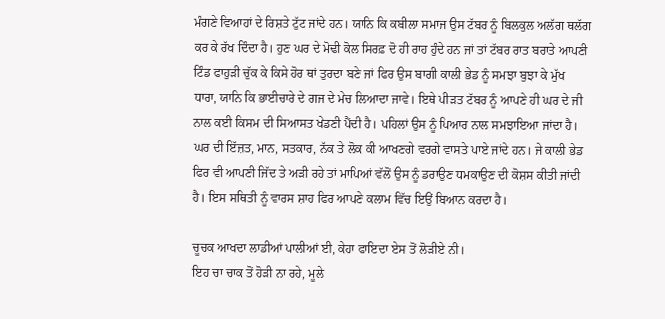ਮੰਗਣੇ ਵਿਆਹਾਂ ਦੇ ਰਿਸ਼ਤੇ ਟੁੱਟ ਜਾਂਦੇ ਹਨ। ਯਾਨਿ ਕਿ ਕਬੀਲਾ ਸਮਾਜ ਉਸ ਟੱਬਰ ਨੂੰ ਬਿਲਕੁਲ ਅਲੱਗ ਥਲੱਗ ਕਰ ਕੇ ਰੱਖ ਦਿੰਦਾ ਹੈ। ਹੁਣ ਘਰ ਦੇ ਮੋਢੀ ਕੋਲ ਸਿਰਫ਼ ਦੋ ਹੀ ਰਾਹ ਹੁੰਦੇ ਹਨ ਜਾਂ ਤਾਂ ਟੱਬਰ ਰਾਤ ਬਰਾਤੇ ਆਪਣੀ ਟਿੰਡ ਫਾਹੁੜੀ ਚੁੱਕ ਕੇ ਕਿਸੇ ਹੋਰ ਥਾਂ ਤੁਰਦਾ ਬਣੇ ਜਾਂ ਫਿਰ ਉਸ ਬਾਗੀ ਕਾਲੀ ਭੇਡ ਨੂੰ ਸਮਝਾ ਬੁਝਾ ਕੇ ਮੁੱਖ ਧਾਰਾ, ਯਾਨਿ ਕਿ ਭਾਈਚਾਰੇ ਦੇ ਗਜ ਦੇ ਮੇਚ ਲਿਆਦਾ ਜਾਵੇ। ਇਥੇ ਪੀੜਤ ਟੱਬਰ ਨੂੰ ਆਪਣੇ ਹੀ ਘਰ ਦੇ ਜੀ ਨਾਲ ਕਈ ਕਿਸਮ ਦੀ ਸਿਆਸਤ ਖੇਡਣੀ ਪੈਂਦੀ ਹੈ। ਪਹਿਲਾਂ ਉਸ ਨੂੰ ਪਿਆਰ ਨਾਲ ਸਮਝਾਇਆ ਜਾਂਦਾ ਹੈ। ਘਰ ਦੀ ਇੱਜ਼ਤ, ਮਾਨ, ਸਤਕਾਰ, ਨੱਕ ਤੇ ਲੋਕ ਕੀ ਆਖਣਗੇ ਵਰਗੇ ਵਾਸਤੇ ਪਾਏ ਜਾਂਦੇ ਹਨ। ਜੇ ਕਾਲੀ ਭੇਡ ਫਿਰ ਵੀ ਆਪਣੀ ਜਿੱਦ ਤੇ ਅੜੀ ਰਹੇ ਤਾਂ ਮਾਪਿਆਂ ਵੱਲੋਂ ਉਸ ਨੂੰ ਡਰਾਉਣ ਧਮਕਾਉਣ ਦੀ ਕੋਸ਼ਸ ਕੀਤੀ ਜਾਂਦੀ ਹੈ। ਇਸ ਸਥਿਤੀ ਨੂੰ ਵਾਰਸ ਸ਼ਾਹ ਫਿਰ ਆਪਣੇ ਕਲਾਮ ਵਿੱਚ ਇਉਂ ਬਿਆਨ ਕਰਦਾ ਹੈ।

ਚੂਚਕ ਆਖਦਾ ਲਾਡੀਆਂ ਪਾਲੀਆਂ ਈ, ਕੇਹਾ ਫਾਇਦਾ ਏਸ ਤੋਂ ਲੋੜੀਏ ਨੀ।
ਇਹ ਚਾ ਚਾਕ ਤੋਂ ਹੋੜੀ ਨਾ ਰਹੇ, ਮੂਲੇ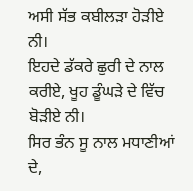ਅਸੀ ਸੱਭ ਕਬੀਲੜਾ ਹੋੜੀਏ ਨੀ।
ਇਹਦੇ ਡੱਕਰੇ ਛੁਰੀ ਦੇ ਨਾਲ ਕਰੀਏ, ਖੂਹ ਡੂੰਘੜੇ ਦੇ ਵਿੱਚ ਬੋੜੀਏ ਨੀ।
ਸਿਰ ਭੰਨ ਸੂ ਨਾਲ ਮਧਾਣੀਆਂ ਦੇ,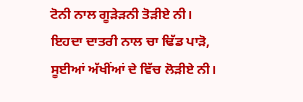ਟੋਨੀ ਨਾਲ ਗੂੜੇੜਨੀ ਤੋੜੀਏ ਨੀ।
ਇਹਦਾ ਦਾਤਰੀ ਨਾਲ ਚਾ ਢਿੱਡ ਪਾੜੋ, ਸੂਈਆਂ ਅੱਖੀਂਆਂ ਦੇ ਵਿੱਚ ਲੋੜੀਏ ਨੀ।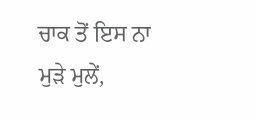ਚਾਕ ਤੋਂ ਇਸ ਨਾ ਮੁੜੇ ਮੁਲੇਂ,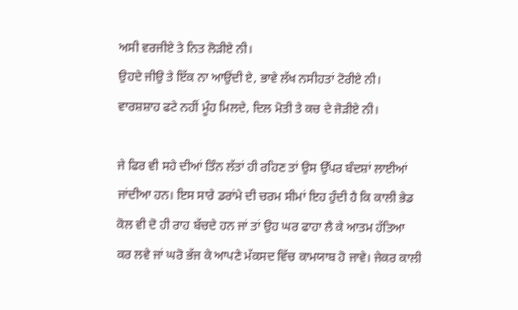ਅਸੀ ਵਰਜੀਏ ਤੇ ਨਿਤ ਲੋੜੀਏ ਨੀ।
ਉਹਦੇ ਜੀਉ ਤੇ ਇੱਕ ਨਾ ਆਉਂਦੀ ਏ, ਭਾਵੇ ਲੱਖ ਨਸੀਹਤਾਂ ਟੋਰੀਏ ਨੀ।
ਵਾਰਸ਼ਸ਼ਾਹ ਫਟੇ ਨਹੀਂ ਮੂੰਹ ਮਿਲਦੇ, ਦਿਲ ਮੋਤੀ ਤੇ ਕਚ ਦੇ ਜੋੜੀਏ ਨੀ।

ਜੇ ਫਿਰ ਵੀ ਸਹੇ ਦੀਆਂ ਤਿੰਨ ਲੱਤਾਂ ਹੀ ਰਹਿਣ ਤਾਂ ਉਸ ਉੱਪਰ ਬੰਦਸ਼ਾਂ ਲਾਈਆਂ ਜਾਂਦੀਆ ਹਨ। ਇਸ ਸਾਰੇ ਡਰਾਂਮੇ ਦੀ ਚਰਮ ਸੀਮਾਂ ਇਹ ਹੁੰਦੀ ਹੈ ਕਿ ਕਾਲੀ ਭੇਡ ਕੋਲ ਵੀ ਦੋ ਹੀ ਰਾਹ ਬੱਚਦੇ ਹਨ ਜਾਂ ਤਾਂ ਉਹ ਘਰ ਫਾਹਾ ਲੈ ਕੇ ਆਤਮ ਹੱਤਿਆ ਕਰ ਲਵੇ ਜਾਂ ਘਰੋ ਭੱਜ ਕੇ ਆਪਣੇ ਮੱਕਸਦ ਵਿੱਚ ਕਾਮਯਾਬ ਹੋ ਜਾਵੇ। ਜੇਕਰ ਕਾਲੀ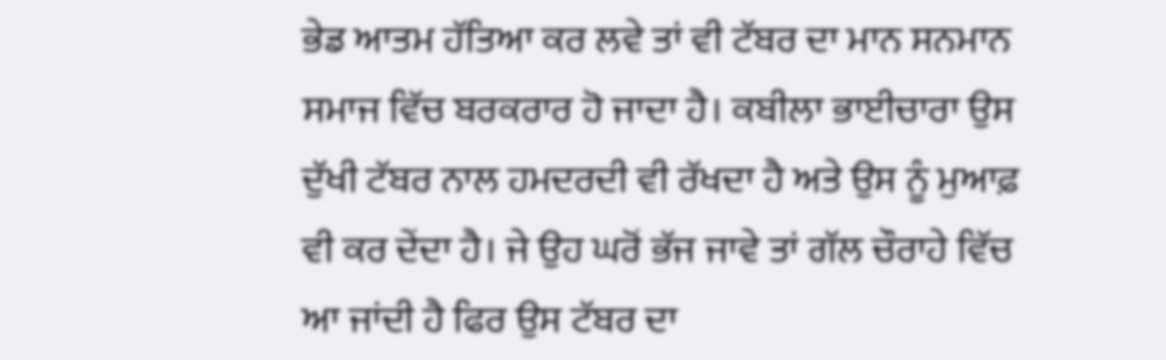ਭੇਡ ਆਤਮ ਹੱਤਿਆ ਕਰ ਲਵੇ ਤਾਂ ਵੀ ਟੱਬਰ ਦਾ ਮਾਨ ਸਨਮਾਨ ਸਮਾਜ ਵਿੱਚ ਬਰਕਰਾਰ ਹੋ ਜਾਦਾ ਹੈ। ਕਬੀਲਾ ਭਾਈਚਾਰਾ ਉਸ ਦੁੱਖੀ ਟੱਬਰ ਨਾਲ ਹਮਦਰਦੀ ਵੀ ਰੱਖਦਾ ਹੈ ਅਤੇ ਉਸ ਨੂੰ ਮੁਆਫ਼ ਵੀ ਕਰ ਦੇਂਦਾ ਹੈ। ਜੇ ਉਹ ਘਰੋਂ ਭੱਜ ਜਾਵੇ ਤਾਂ ਗੱਲ ਚੌਰਾਹੇ ਵਿੱਚ ਆ ਜਾਂਦੀ ਹੈ ਫਿਰ ਉਸ ਟੱਬਰ ਦਾ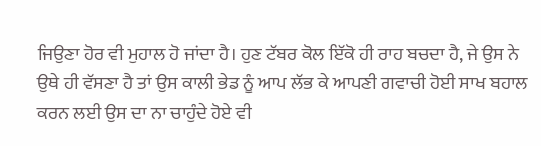ਜਿਉਣਾ ਹੋਰ ਵੀ ਮੁਹਾਲ ਹੋ ਜਾਂਦਾ ਹੈ। ਹੁਣ ਟੱਬਰ ਕੋਲ ਇੱਕੋ ਹੀ ਰਾਹ ਬਚਦਾ ਹੈ, ਜੇ ਉਸ ਨੇ ਉਥੇ ਹੀ ਵੱਸਣਾ ਹੈ ਤਾਂ ਉਸ ਕਾਲੀ ਭੇਡ ਨੂੰ ਆਪ ਲੱਭ ਕੇ ਆਪਣੀ ਗਵਾਚੀ ਹੋਈ ਸਾਖ ਬਹਾਲ ਕਰਨ ਲਈ ਉਸ ਦਾ ਨਾ ਚਾਹੁੰਦੇ ਹੋਏ ਵੀ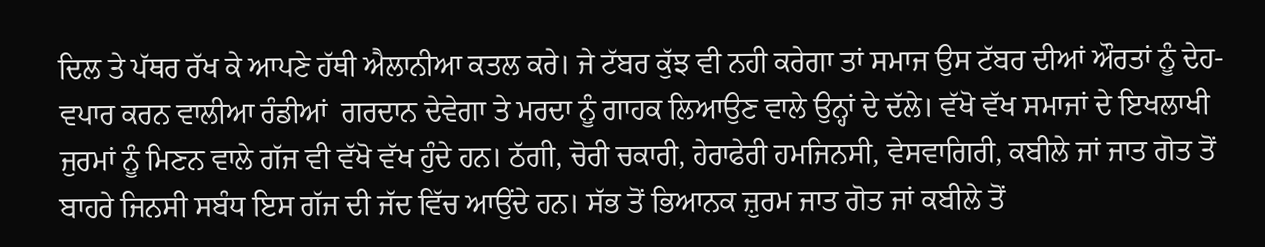ਦਿਲ ਤੇ ਪੱਥਰ ਰੱਖ ਕੇ ਆਪਣੇ ਹੱਥੀ ਐਲਾਨੀਆ ਕਤਲ ਕਰੇ। ਜੇ ਟੱਬਰ ਕੁੱਝ ਵੀ ਨਹੀ ਕਰੇਗਾ ਤਾਂ ਸਮਾਜ ਉਸ ਟੱਬਰ ਦੀਆਂ ਔਰਤਾਂ ਨੂੰ ਦੇਹ- ਵਪਾਰ ਕਰਨ ਵਾਲੀਆ ਰੰਡੀਆਂ  ਗਰਦਾਨ ਦੇਵੇਗਾ ਤੇ ਮਰਦਾ ਨੂੰ ਗਾਹਕ ਲਿਆਉਣ ਵਾਲੇ ਉਨ੍ਹਾਂ ਦੇ ਦੱਲੇ। ਵੱਖੋ ਵੱਖ ਸਮਾਜਾਂ ਦੇ ਇਖਲਾਖੀ ਜੁਰਮਾਂ ਨੂੰ ਮਿਣਨ ਵਾਲੇ ਗੱਜ ਵੀ ਵੱਖੋ ਵੱਖ ਹੁੰਦੇ ਹਨ। ਠੱਗੀ, ਚੋਰੀ ਚਕਾਰੀ, ਹੇਰਾਫੇਰੀ ਹਮਜਿਨਸੀ, ਵੇਸਵਾਗਿਰੀ, ਕਬੀਲੇ ਜਾਂ ਜਾਤ ਗੋਤ ਤੋਂ ਬਾਹਰੇ ਜਿਨਸੀ ਸਬੰਧ ਇਸ ਗੱਜ ਦੀ ਜੱਦ ਵਿੱਚ ਆਉਂਦੇ ਹਨ। ਸੱਭ ਤੋਂ ਭਿਆਨਕ ਜ਼ੁਰਮ ਜਾਤ ਗੋਤ ਜਾਂ ਕਬੀਲੇ ਤੋਂ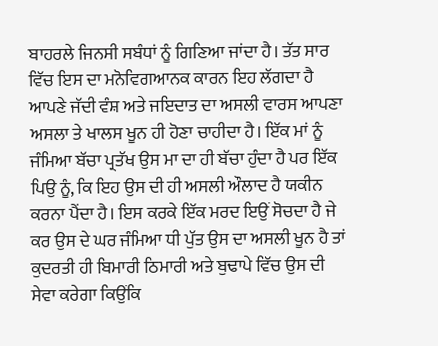ਬਾਹਰਲੇ ਜਿਨਸੀ ਸਬੰਧਾਂ ਨੂੰ ਗਿਣਿਆ ਜਾਂਦਾ ਹੈ। ਤੱਤ ਸਾਰ ਵਿੱਚ ਇਸ ਦਾ ਮਨੋਵਿਗਆਨਕ ਕਾਰਨ ਇਹ ਲੱਗਦਾ ਹੈ ਆਪਣੇ ਜੱਦੀ ਵੰਸ਼ ਅਤੇ ਜਇਦਾਤ ਦਾ ਅਸਲੀ ਵਾਰਸ ਆਪਣਾ ਅਸਲਾ ਤੇ ਖਾਲਸ ਖੂਨ ਹੀ ਹੋਣਾ ਚਾਹੀਦਾ ਹੈ। ਇੱਕ ਮਾਂ ਨੂੰ ਜੰਮਿਆ ਬੱਚਾ ਪ੍ਰਤੱਖ ਉਸ ਮਾ ਦਾ ਹੀ ਬੱਚਾ ਹੁੰਦਾ ਹੈ ਪਰ ਇੱਕ ਪਿਉ ਨੂੰ, ਕਿ ਇਹ ਉਸ ਦੀ ਹੀ ਅਸਲੀ ਔਲਾਦ ਹੈ ਯਕੀਨ ਕਰਨਾ ਪੈਂਦਾ ਹੈ। ਇਸ ਕਰਕੇ ਇੱਕ ਮਰਦ ਇਉਂ ਸੋਚਦਾ ਹੈ ਜੇ ਕਰ ਉਸ ਦੇ ਘਰ ਜੰਮਿਆ ਧੀ ਪੁੱਤ ਉਸ ਦਾ ਅਸਲੀ ਖੂਨ ਹੈ ਤਾਂ ਕੁਦਰਤੀ ਹੀ ਬਿਮਾਰੀ ਠਿਮਾਰੀ ਅਤੇ ਬੁਢਾਪੇ ਵਿੱਚ ਉਸ ਦੀ ਸੇਵਾ ਕਰੇਗਾ ਕਿਉਂਕਿ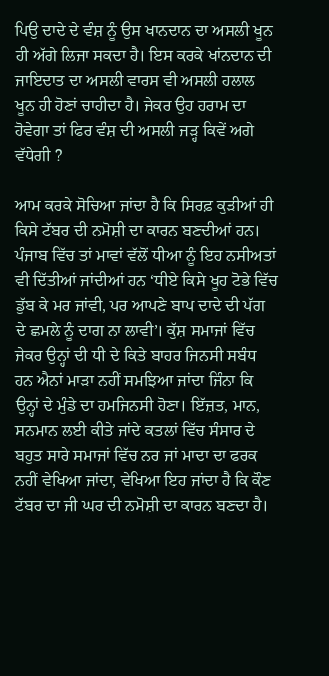ਪਿਉ ਦਾਦੇ ਦੇ ਵੰਸ਼ ਨੂੰ ਉਸ ਖਾਨਦਾਨ ਦਾ ਅਸਲੀ ਖੂਨ ਹੀ ਅੱਗੇ ਲਿਜਾ ਸਕਦਾ ਹੈ। ਇਸ ਕਰਕੇ ਖਾਂਨਦਾਨ ਦੀ ਜਾਇਦਾਤ ਦਾ ਅਸਲੀ ਵਾਰਸ ਵੀ ਅਸਲੀ ਹਲਾਲ ਖੂਨ ਹੀ ਹੋਣਾਂ ਚਾਹੀਦਾ ਹੈ। ਜੇਕਰ ਉਹ ਹਰਾਮ ਦਾ ਹੋਵੇਗਾ ਤਾਂ ਫਿਰ ਵੰਸ਼ ਦੀ ਅਸਲੀ ਜੜ੍ਹ ਕਿਵੇਂ ਅਗੇ ਵੱਧੇਗੀ ?

ਆਮ ਕਰਕੇ ਸੋਚਿਆ ਜਾਂਦਾ ਹੈ ਕਿ ਸਿਰਫ਼ ਕੁੜੀਆਂ ਹੀ ਕਿਸੇ ਟੱਬਰ ਦੀ ਨਮੋਸ਼ੀ ਦਾ ਕਾਰਨ ਬਣਦੀਆਂ ਹਨ। ਪੰਜਾਬ ਵਿੱਚ ਤਾਂ ਮਾਵਾਂ ਵੱਲੋਂ ਧੀਆ ਨੂੰ ਇਹ ਨਸੀਅਤਾਂ ਵੀ ਦਿੱਤੀਆਂ ਜਾਂਦੀਆਂ ਹਨ ‘ਧੀਏ ਕਿਸੇ ਖੂਹ ਟੋਭੇ ਵਿੱਚ ਡੁੱਬ ਕੇ ਮਰ ਜਾਂਵੀ, ਪਰ ਆਪਣੇ ਬਾਪ ਦਾਦੇ ਦੀ ਪੱਗ ਦੇ ਛਮਲੇ ਨੂੰ ਦਾਗ ਨਾ ਲਾਵੀ’। ਕੁੱਸ਼ ਸਮਾਜਾਂ ਵਿੱਚ ਜੇਕਰ ਉਨ੍ਹਾਂ ਦੀ ਧੀ ਦੇ ਕਿਤੇ ਬਾਹਰ ਜਿਨਸੀ ਸਬੰਧ ਹਨ ਐਨਾਂ ਮਾੜਾ ਨਹੀਂ ਸਮਝਿਆ ਜਾਂਦਾ ਜਿੰਨਾ ਕਿ ਉਨ੍ਹਾਂ ਦੇ ਮੁੰਡੇ ਦਾ ਹਮਜਿਨਸੀ ਹੋਣਾ। ਇੱਜ਼ਤ, ਮਾਨ, ਸਨਮਾਨ ਲਈ ਕੀਤੇ ਜਾਂਦੇ ਕਤਲਾਂ ਵਿੱਚ ਸੰਸਾਰ ਦੇ ਬਹੁਤ ਸਾਰੇ ਸਮਾਜਾਂ ਵਿੱਚ ਨਰ ਜਾਂ ਮਾਦਾ ਦਾ ਫਰਕ ਨਹੀਂ ਵੇਖਿਆ ਜਾਂਦਾ, ਵੇਖਿਆ ਇਹ ਜਾਂਦਾ ਹੈ ਕਿ ਕੌਣ ਟੱਬਰ ਦਾ ਜੀ ਘਰ ਦੀ ਨਮੋਸ਼ੀ ਦਾ ਕਾਰਨ ਬਣਦਾ ਹੈ।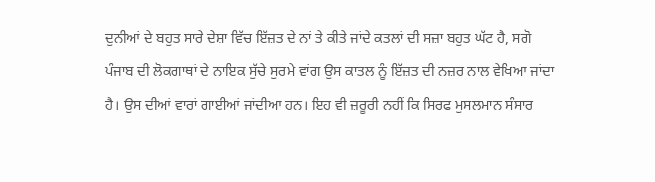ਦੁਨੀਆਂ ਦੇ ਬਹੁਤ ਸਾਰੇ ਦੇਸ਼ਾ ਵਿੱਚ ਇੱਜ਼ਤ ਦੇ ਨਾਂ ਤੇ ਕੀਤੇ ਜਾਂਦੇ ਕਤਲਾਂ ਦੀ ਸਜ਼ਾ ਬਹੁਤ ਘੱਟ ਹੈ, ਸਗੋ ਪੰਜਾਬ ਦੀ ਲੋਕਗਾਥਾਂ ਦੇ ਨਾਇਕ ਸੁੱਚੇ ਸੁਰਮੇ ਵਾਂਗ ਉਸ ਕਾਤਲ ਨੂੰ ਇੱਜ਼ਤ ਦੀ ਨਜ਼ਰ ਨਾਲ ਵੇਖਿਆ ਜਾਂਦਾ ਹੈ। ਉਸ ਦੀਆਂ ਵਾਰਾਂ ਗਾਈਆਂ ਜਾਂਦੀਆ ਹਨ। ਇਹ ਵੀ ਜ਼ਰੂਰੀ ਨਹੀਂ ਕਿ ਸਿਰਫ ਮੁਸਲਮਾਨ ਸੰਸਾਰ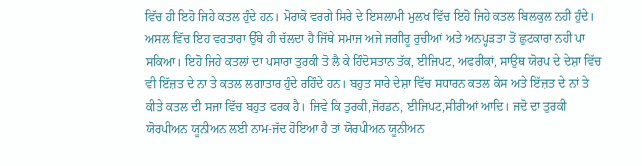ਵਿੱਚ ਹੀ ਇਹੋ ਜਿਹੇ ਕਤਲ ਹੁੰਦੇ ਹਨ। ਮੋਰਾਕੋ ਵਰਗੇ ਸਿਰੇ ਦੇ ਇਸਲਾਮੀ ਮੁਲਖ ਵਿੱਚ ਇਹੋ ਜਿਹੇ ਕਤਲ ਬਿਲਕੁਲ ਨਹੀਂ ਹੁੰਦੇ। ਅਸਲ ਵਿੱਚ ਇਹ ਵਰਤਾਰਾ ਉੱਥੇ ਹੀ ਚੱਲਦਾ ਹੈ ਜਿੱਥੇ ਸਮਾਜ ਅਜੇ ਜਗੀਰੂ ਰੁਚੀਆਂ ਅਤੇ ਅਨਪ੍ਹੜਤਾ ਤੋਂ ਛੁਟਕਾਰਾ ਨਹੀ ਪਾ ਸਕਿਆ। ਇਹੋ ਜਿਹੇ ਕਤਲਾਂ ਦਾ ਪਸਾਰਾ ਤੁਰਕੀ ਤੋ ਲੈ ਕੇ ਹਿੰਦੋਸਤਾਨ ਤੱਕ, ਈਜਿਪਟ, ਅਫਰੀਕਾਂ, ਸਾਉਥ ਯੋਰਪ ਦੇ ਦੇਸ਼ਾ ਵਿੱਚ ਵੀ ਇੱਜ਼ਤ ਦੇ ਨਾ ਤੇ ਕਤਲ ਲਗਾਤਾਰ ਹੁੰਦੇ ਰਹਿੰਦੇ ਹਨ। ਬਹੁਤ ਸਾਰੇ ਦੇਸ਼ਾ ਵਿੱਚ ਸਧਾਰਨ ਕਤਲ ਕੇਸ ਅਤੇ ਇੱਜ਼ਤ ਦੇ ਨਾਂ ਤੇ ਕੀਤੇ ਕਤਲ ਦੀ ਸਜਾ ਵਿੱਚ ਬਹੁਤ ਫਰਕ ਹੈ। ਜਿਵੇ ਕਿ ਤੁਰਕੀ,ਜੋਰਡਨ, ਈਜਿਪਟ,ਸੀਰੀਆਂ ਆਦਿ। ਜਦੋ ਦਾ ਤੁਰਕੀ ਯੋਰਪੀਅਨ ਯੂਨੀਅਨ ਲਈ ਨਾਮ-ਜੱਦ ਹੋਇਆ ਹੈ ਤਾਂ ਯੋਰਪੀਅਨ ਯੂਨੀਅਨ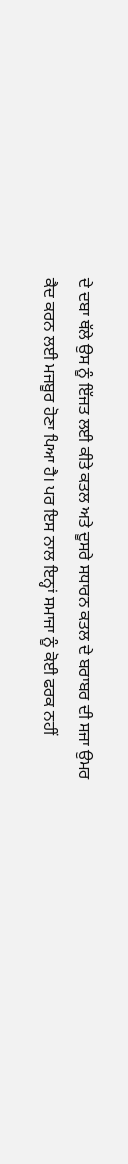ਦੇ ਦਬਾ ਥੱਲੇ ਉਸ ਨੂੰ ਇੱਜਤ ਲਈ ਕੀਤੇ ਕਤਲ ਅਤੇ ਦੂਸਰੇ ਸਧਾਰਨ ਕਤਲ ਦੇ ਬਰਾਬਰ ਦੀ ਸਜਾ ਉਮਰ ਕੈਦ ਕਰਨ ਲਈ ਮਜਬੂਰ ਹੋਣਾ ਪਿਆ ਹੈ। ਪਰ ਇਸ ਨਾਲ ਇਨ੍ਹਾਂ ਸਮਾਜਾ ਨੂੰ ਕੋਈ ਫਰਕ ਨਹੀਂ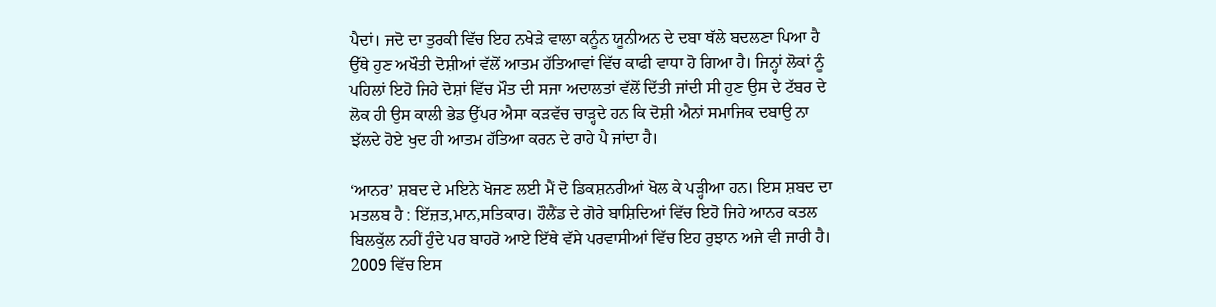ਪੈਦਾਂ। ਜਦੋ ਦਾ ਤੁਰਕੀ ਵਿੱਚ ਇਹ ਨਖੇੜੇ ਵਾਲਾ ਕਨੂੰਨ ਯੂਨੀਅਨ ਦੇ ਦਬਾ ਥੱਲੇ ਬਦਲਣਾ ਪਿਆ ਹੈ ਉੱਥੇ ਹੁਣ ਅਖੌਤੀ ਦੋਸ਼ੀਆਂ ਵੱਲੋਂ ਆਤਮ ਹੱਤਿਆਵਾਂ ਵਿੱਚ ਕਾਫੀ ਵਾਧਾ ਹੋ ਗਿਆ ਹੈ। ਜਿਨ੍ਹਾਂ ਲੋਕਾਂ ਨੂੰ ਪਹਿਲਾਂ ਇਹੋ ਜਿਹੇ ਦੋਸ਼ਾਂ ਵਿੱਚ ਮੌਤ ਦੀ ਸਜਾ ਅਦਾਲਤਾਂ ਵੱਲੋਂ ਦਿੱਤੀ ਜਾਂਦੀ ਸੀ ਹੁਣ ਉਸ ਦੇ ਟੱਬਰ ਦੇ ਲੋਕ ਹੀ ਉਸ ਕਾਲੀ ਭੇਡ ਉੱਪਰ ਐਸਾ ਕੜਵੱਚ ਚਾੜ੍ਹਦੇ ਹਨ ਕਿ ਦੋਸ਼ੀ ਐਨਾਂ ਸਮਾਜਿਕ ਦਬਾਉ ਨਾ ਝੱਲਦੇ ਹੋਏ ਖੁਦ ਹੀ ਆਤਮ ਹੱਤਿਆ ਕਰਨ ਦੇ ਰਾਹੇ ਪੈ ਜਾਂਦਾ ਹੈ।

‘ਆਨਰ’ ਸ਼ਬਦ ਦੇ ਮਇਨੇ ਖੋਜਣ ਲਈ ਮੈਂ ਦੋ ਡਿਕਸ਼ਨਰੀਆਂ ਖੋਲ ਕੇ ਪੜ੍ਹੀਆ ਹਨ। ਇਸ ਸ਼ਬਦ ਦਾ ਮਤਲਬ ਹੈ : ਇੱਜ਼ਤ,ਮਾਨ,ਸਤਿਕਾਰ। ਹੌਲੈਂਡ ਦੇ ਗੋਰੇ ਬਾਸ਼ਿਦਿਆਂ ਵਿੱਚ ਇਹੋ ਜਿਹੇ ਆਨਰ ਕਤਲ ਬਿਲਕੁੱਲ ਨਹੀਂ ਹੁੰਦੇ ਪਰ ਬਾਹਰੋ ਆਏ ਇੱਥੇ ਵੱਸੇ ਪਰਵਾਸੀਆਂ ਵਿੱਚ ਇਹ ਰੁਝਾਨ ਅਜੇ ਵੀ ਜਾਰੀ ਹੈ। 2009 ਵਿੱਚ ਇਸ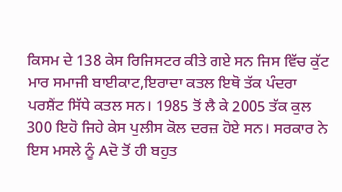ਕਿਸਮ ਦੇ 138 ਕੇਸ ਰਿਜਿਸਟਰ ਕੀਤੇ ਗਏ ਸਨ ਜਿਸ ਵਿੱਚ ਕੁੱਟ ਮਾਰ ਸਮਾਜੀ ਬਾਈਕਾਟ,ਇਰਾਦਾ ਕਤਲ ਇਥੋ ਤੱਕ ਪੰਦਰਾ ਪਰਸ਼ੈਂਟ ਸਿੱਧੇ ਕਤਲ ਸਨ। 1985 ਤੋਂ ਲੈ ਕੇ 2005 ਤੱਕ ਕੁਲ 300 ਇਹੋ ਜਿਹੇ ਕੇਸ ਪੁਲੀਸ ਕੋਲ ਦਰਜ਼ ਹੋਏ ਸਨ। ਸਰਕਾਰ ਨੇ ਇਸ ਮਸਲੇ ਨੂੰ Aਦੋ ਤੋਂ ਹੀ ਬਹੁਤ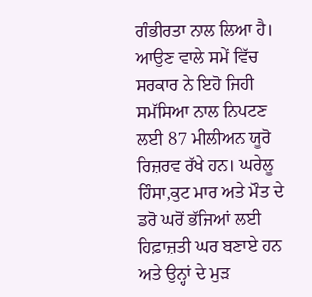ਗੰਭੀਰਤਾ ਨਾਲ ਲਿਆ ਹੈ। ਆਉਣ ਵਾਲੇ ਸਮੇਂ ਵਿੱਚ ਸਰਕਾਰ ਨੇ ਇਹੋ ਜਿਹੀ ਸਮੱਸਿਆ ਨਾਲ ਨਿਪਟਣ ਲਈ 87 ਮੀਲੀਅਨ ਯੂਰੋ ਰਿਜ਼ਰਵ ਰੱਖੇ ਹਨ। ਘਰੇਲੂ ਹਿੰਸਾ,ਕੁਟ ਮਾਰ ਅਤੇ ਮੌਤ ਦੇ ਡਰੋ ਘਰੋਂ ਭੱਜਿਆਂ ਲਈ ਹਿਫ਼ਾਜ਼ਤੀ ਘਰ ਬਣਾਏ ਹਨ ਅਤੇ ਉਨ੍ਹਾਂ ਦੇ ਮੁੜ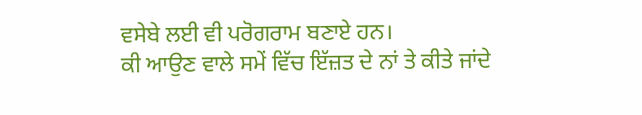ਵਸੇਬੇ ਲਈ ਵੀ ਪਰੋਗਰਾਮ ਬਣਾਏ ਹਨ।
ਕੀ ਆਉਣ ਵਾਲੇ ਸਮੇਂ ਵਿੱਚ ਇੱਜ਼ਤ ਦੇ ਨਾਂ ਤੇ ਕੀਤੇ ਜਾਂਦੇ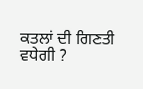ਕਤਲਾਂ ਦੀ ਗਿਣਤੀ ਵਧੇਗੀ ?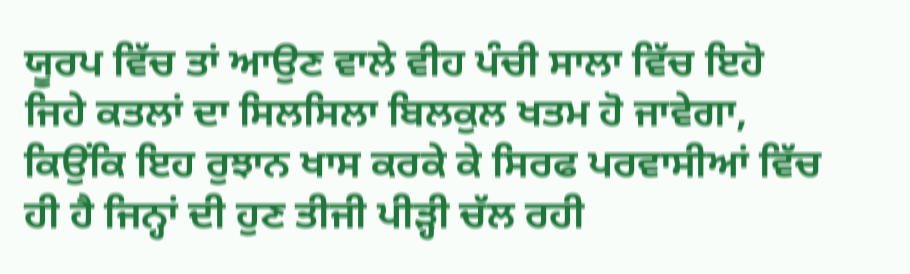ਯੂਰਪ ਵਿੱਚ ਤਾਂ ਆਉਣ ਵਾਲੇ ਵੀਹ ਪੰਚੀ ਸਾਲਾ ਵਿੱਚ ਇਹੋ ਜਿਹੇ ਕਤਲਾਂ ਦਾ ਸਿਲਸਿਲਾ ਬਿਲਕੁਲ ਖਤਮ ਹੋ ਜਾਵੇਗਾ, ਕਿਉਂਕਿ ਇਹ ਰੁਝਾਨ ਖਾਸ ਕਰਕੇ ਕੇ ਸਿਰਫ ਪਰਵਾਸੀਆਂ ਵਿੱਚ ਹੀ ਹੈ ਜਿਨ੍ਹਾਂ ਦੀ ਹੁਣ ਤੀਜੀ ਪੀੜ੍ਹੀ ਚੱਲ ਰਹੀ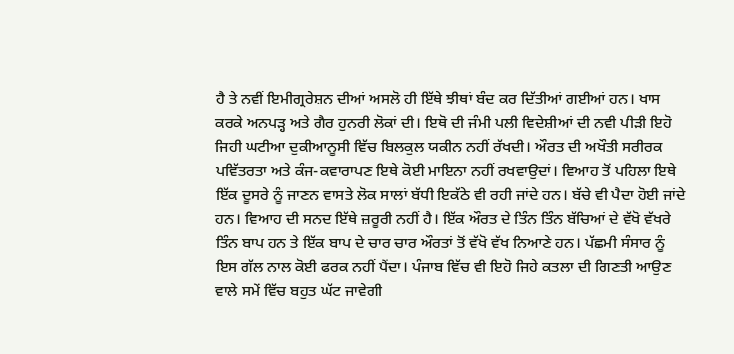ਹੈ ਤੇ ਨਵੀਂ ਇਮੀਗ੍ਰਰੇਸ਼ਨ ਦੀਆਂ ਅਸਲੋ ਹੀ ਇੱਥੇ ਝੀਥਾਂ ਬੰਦ ਕਰ ਦਿੱਤੀਆਂ ਗਈਆਂ ਹਨ। ਖਾਸ ਕਰਕੇ ਅਨਪੜ੍ਹ ਅਤੇ ਗੈਰ ਹੁਨਰੀ ਲੋਕਾਂ ਦੀ। ਇਥੋ ਦੀ ਜੰਮੀ ਪਲੀ ਵਿਦੇਸ਼ੀਆਂ ਦੀ ਨਵੀ ਪੀੜੀ ਇਹੋ ਜਿਹੀ ਘਟੀਆ ਦੁਕੀਆਨੂਸੀ ਵਿੱਚ ਬਿਲਕੁਲ ਯਕੀਨ ਨਹੀਂ ਰੱਖਦੀ। ਔਰਤ ਦੀ ਅਖੌਤੀ ਸਰੀਰਕ ਪਵਿੱਤਰਤਾ ਅਤੇ ਕੰਜ-ਕਵਾਰਾਪਣ ਇਥੇ ਕੋਈ ਮਾਇਨਾ ਨਹੀਂ ਰਖਵਾਉਦਾਂ। ਵਿਆਹ ਤੋਂ ਪਹਿਲਾ ਇਥੇ ਇੱਕ ਦੂਸਰੇ ਨੂੰ ਜਾਣਨ ਵਾਸਤੇ ਲੋਕ ਸਾਲਾਂ ਬੱਧੀ ਇਕੱਠੇ ਵੀ ਰਹੀ ਜਾਂਦੇ ਹਨ। ਬੱਚੇ ਵੀ ਪੈਦਾ ਹੋਈ ਜਾਂਦੇ ਹਨ। ਵਿਆਹ ਦੀ ਸਨਦ ਇੱਥੇ ਜ਼ਰੂਰੀ ਨਹੀਂ ਹੈ। ਇੱਕ ਔਰਤ ਦੇ ਤਿੰਨ ਤਿੰਨ ਬੱਚਿਆਂ ਦੇ ਵੱਖੋ ਵੱਖਰੇ ਤਿੰਨ ਬਾਪ ਹਨ ਤੇ ਇੱਕ ਬਾਪ ਦੇ ਚਾਰ ਚਾਰ ਔਰਤਾਂ ਤੋਂ ਵੱਖੋ ਵੱਖ ਨਿਆਣੇ ਹਨ। ਪੱਛਮੀ ਸੰਸਾਰ ਨੂੰ ਇਸ ਗੱਲ ਨਾਲ ਕੋਈ ਫਰਕ ਨਹੀਂ ਪੈਂਦਾ। ਪੰਜਾਬ ਵਿੱਚ ਵੀ ਇਹੋ ਜਿਹੇ ਕਤਲਾ ਦੀ ਗਿਣਤੀ ਆਉਣ ਵਾਲੇ ਸਮੇਂ ਵਿੱਚ ਬਹੁਤ ਘੱਟ ਜਾਵੇਗੀ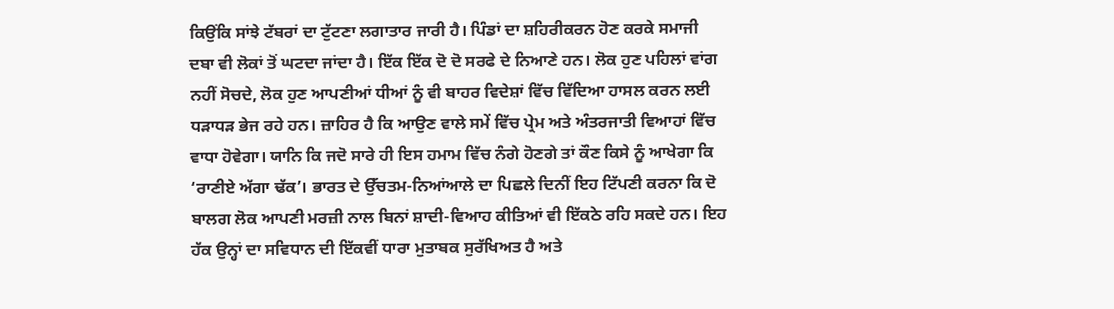ਕਿਉਂਕਿ ਸਾਂਝੇ ਟੱਬਰਾਂ ਦਾ ਟੁੱਟਣਾ ਲਗਾਤਾਰ ਜਾਰੀ ਹੈ। ਪਿੰਡਾਂ ਦਾ ਸ਼ਹਿਰੀਕਰਨ ਹੋਣ ਕਰਕੇ ਸਮਾਜੀ ਦਬਾ ਵੀ ਲੋਕਾਂ ਤੋਂ ਘਟਦਾ ਜਾਂਦਾ ਹੈ। ਇੱਕ ਇੱਕ ਦੋ ਦੋ ਸਰਫੇ ਦੇ ਨਿਆਣੇ ਹਨ। ਲੋਕ ਹੁਣ ਪਹਿਲਾਂ ਵਾਂਗ ਨਹੀਂ ਸੋਚਦੇ, ਲੋਕ ਹੁਣ ਆਪਣੀਆਂ ਧੀਆਂ ਨੂੰ ਵੀ ਬਾਹਰ ਵਿਦੇਸ਼ਾਂ ਵਿੱਚ ਵਿੱਦਿਆ ਹਾਸਲ ਕਰਨ ਲਈ ਧੜਾਧੜ ਭੇਜ ਰਹੇ ਹਨ। ਜ਼ਾਹਿਰ ਹੈ ਕਿ ਆਉਣ ਵਾਲੇ ਸਮੇਂ ਵਿੱਚ ਪ੍ਰੇਮ ਅਤੇ ਅੰਤਰਜਾਤੀ ਵਿਆਹਾਂ ਵਿੱਚ ਵਾਧਾ ਹੋਵੇਗਾ। ਯਾਨਿ ਕਿ ਜਦੋ ਸਾਰੇ ਹੀ ਇਸ ਹਮਾਮ ਵਿੱਚ ਨੰਗੇ ਹੋਣਗੇ ਤਾਂ ਕੌਣ ਕਿਸੇ ਨੂੰ ਆਖੇਗਾ ਕਿ ‘ਰਾਣੀਏ ਅੱਗਾ ਢੱਕ’। ਭਾਰਤ ਦੇ ਉੱਚਤਮ-ਨਿਆਂਆਲੇ ਦਾ ਪਿਛਲੇ ਦਿਨੀਂ ਇਹ ਟਿੱਪਣੀ ਕਰਨਾ ਕਿ ਦੋ ਬਾਲਗ ਲੋਕ ਆਪਣੀ ਮਰਜ਼ੀ ਨਾਲ ਬਿਨਾਂ ਸ਼ਾਦੀ-ਵਿਆਹ ਕੀਤਿਆਂ ਵੀ ਇੱਕਠੇ ਰਹਿ ਸਕਦੇ ਹਨ। ਇਹ ਹੱਕ ਉਨ੍ਹਾਂ ਦਾ ਸਵਿਧਾਨ ਦੀ ਇੱਕਵੀਂ ਧਾਰਾ ਮੁਤਾਬਕ ਸੁਰੱਖਿਅਤ ਹੈ ਅਤੇ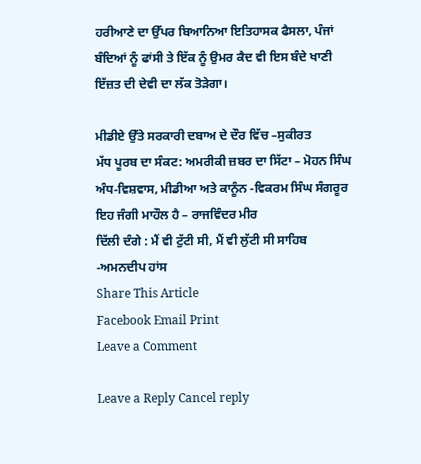ਹਰੀਆਣੇ ਦਾ ਉੱਪਰ ਬਿਆਨਿਆ ਇਤਿਹਾਸਕ ਫੈਸਲਾ, ਪੰਜਾਂ ਬੰਦਿਆਂ ਨੂੰ ਫਾਂਸੀ ਤੇ ਇੱਕ ਨੂੰ ਉਮਰ ਕੈਦ ਵੀ ਇਸ ਬੰਦੇ ਖਾਣੀ ਇੱਜ਼ਤ ਦੀ ਦੇਵੀ ਦਾ ਲੱਕ ਤੋੜੇਗਾ।

ਮੀਡੀਏ ਉੱਤੇ ਸਰਕਾਰੀ ਦਬਾਅ ਦੇ ਦੌਰ ਵਿੱਚ –ਸੁਕੀਰਤ
ਮੱਧ ਪੂਰਬ ਦਾ ਸੰਕਟ: ਅਮਰੀਕੀ ਜ਼ਬਰ ਦਾ ਸਿੱਟਾ – ਮੋਹਨ ਸਿੰਘ
ਅੰਧ-ਵਿਸ਼ਵਾਸ, ਮੀਡੀਆ ਅਤੇ ਕਾਨੂੰਨ -ਵਿਕਰਮ ਸਿੰਘ ਸੰਗਰੂਰ
ਇਹ ਜੰਗੀ ਮਾਹੌਲ ਹੈ – ਰਾਜਵਿੰਦਰ ਮੀਰ
ਦਿੱਲੀ ਦੰਗੇ : ਮੈਂ ਵੀ ਟੁੱਟੀ ਸੀ, ਮੈਂ ਵੀ ਲੁੱਟੀ ਸੀ ਸਾਹਿਬ -ਅਮਨਦੀਪ ਹਾਂਸ
Share This Article
Facebook Email Print
Leave a Comment

Leave a Reply Cancel reply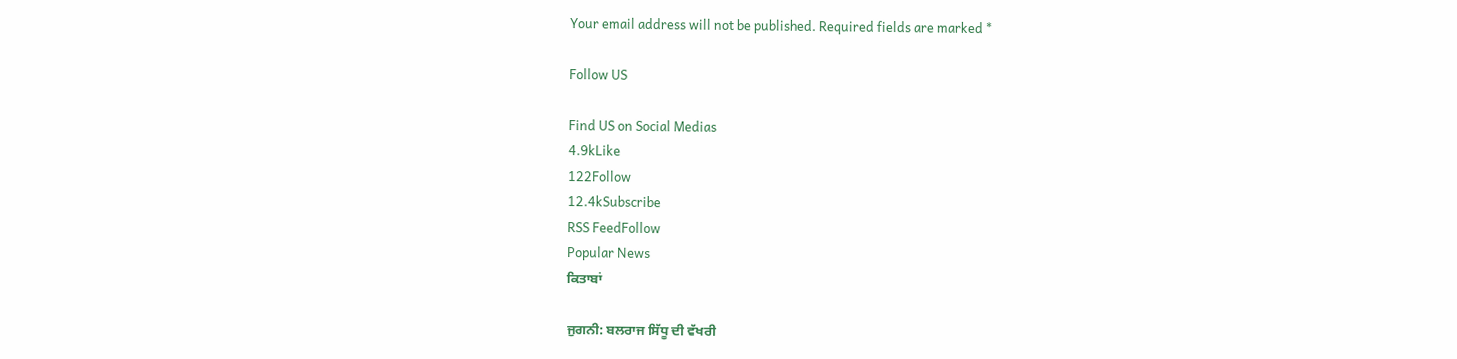Your email address will not be published. Required fields are marked *

Follow US

Find US on Social Medias
4.9kLike
122Follow
12.4kSubscribe
RSS FeedFollow
Popular News
ਕਿਤਾਬਾਂ

ਜੁਗਨੀ: ਬਲਰਾਜ ਸਿੱਧੂ ਦੀ ਵੱਖਰੀ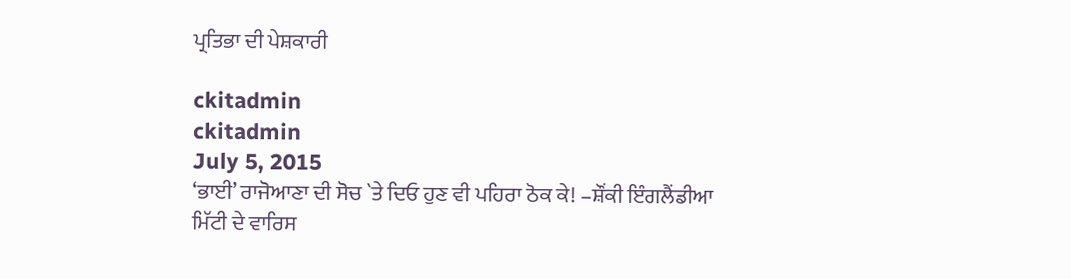ਪ੍ਰਤਿਭਾ ਦੀ ਪੇਸ਼ਕਾਰੀ

ckitadmin
ckitadmin
July 5, 2015
‘ਭਾਈ’ ਰਾਜੋਆਣਾ ਦੀ ਸੋਚ `ਤੇ ਦਿਓ ਹੁਣ ਵੀ ਪਹਿਰਾ ਠੋਕ ਕੇ! –ਸ਼ੌਂਕੀ ਇੰਗਲੈਂਡੀਆ
ਮਿੱਟੀ ਦੇ ਵਾਰਿਸ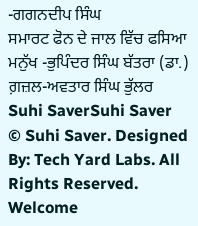-ਗਗਨਦੀਪ ਸਿੰਘ
ਸਮਾਰਟ ਫੋਨ ਦੇ ਜਾਲ ਵਿੱਚ ਫਸਿਆ ਮਨੁੱਖ -ਭੁਪਿੰਦਰ ਸਿੰਘ ਬੱਤਰਾ (ਡਾ.)
ਗ਼ਜ਼ਲ-ਅਵਤਾਰ ਸਿੰਘ ਭੁੱਲਰ
Suhi SaverSuhi Saver
© Suhi Saver. Designed By: Tech Yard Labs. All Rights Reserved.
Welcome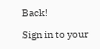Back!

Sign in to your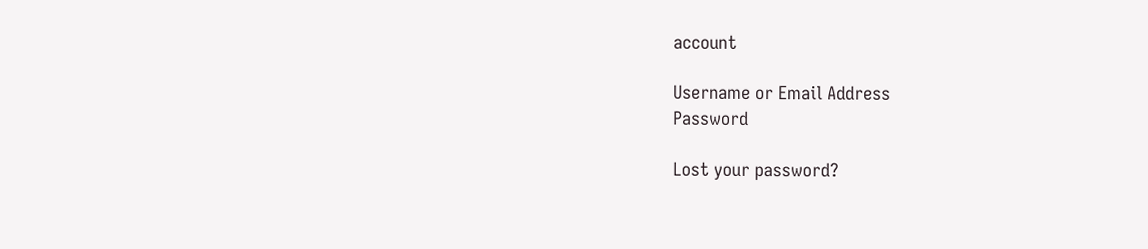account

Username or Email Address
Password

Lost your password?